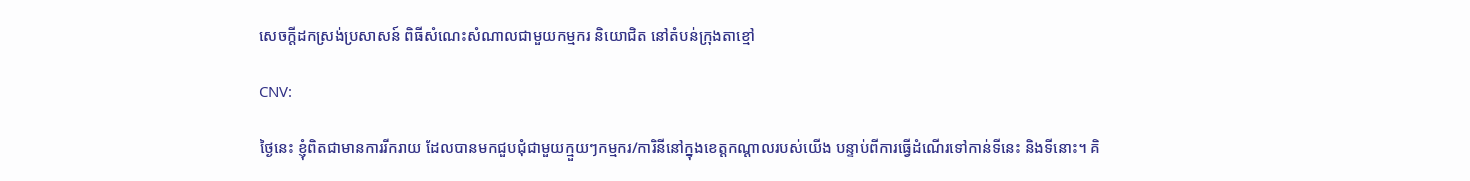សេចក្តីដកស្រង់ប្រសាសន៍ ពិធីសំណេះសំណាលជាមួយកម្មករ និយោជិត នៅតំបន់ក្រុងតាខ្មៅ

CNV:

ថ្ងៃនេះ ខ្ញុំពិតជាមានការរីករាយ ដែលបានមកជួបជុំជាមួយក្មួយៗកម្មករ/ការិនីនៅក្នុងខេត្តកណ្តាលរបស់យើង បន្ទាប់ពីការធ្វើដំណើរទៅកាន់ទីនេះ និងទីនោះ។ គិ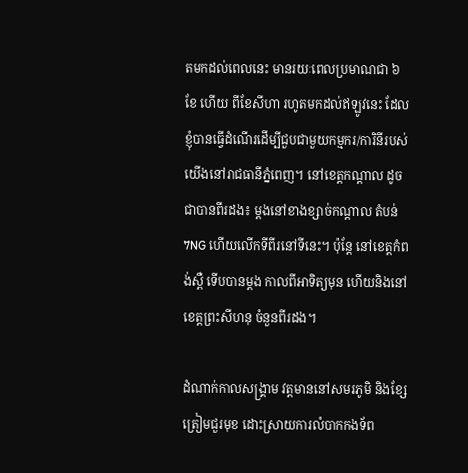តមកដល់ពេលនេះ មានរយៈពេលប្រមាណជា ៦ ខែ ហើយ ពីខែសីហា រហូតមកដល់ឥឡូវនេះ ដែលខ្ញុំបានធ្វើដំណើរដើម្បីជួបជាមួយកម្មករ/ការិនីរបស់យើងនៅរាជធានីភ្នំពេញ។ នៅខេត្តកណ្ដាល ដូចជាបានពីរដង៖ ម្ដងនៅខាងខ្សាច់កណ្ដាល តំបន់ 7NG ហើយលើកទីពីរនៅទីនេះ។ ប៉ុន្តែ នៅខេត្តកំពង់ស្ពឺ ទើបបានម្ដង កាលពីអាទិត្យមុន ហើយនិងនៅខេត្តព្រះសីហនុ ចំនួនពីរដង។

ដំណាក់កាលសង្គ្រាម វត្តមាននៅសមរភូមិ និងខ្សែត្រៀមជួរមុខ ដោះស្រាយការលំបាកកងទ័ព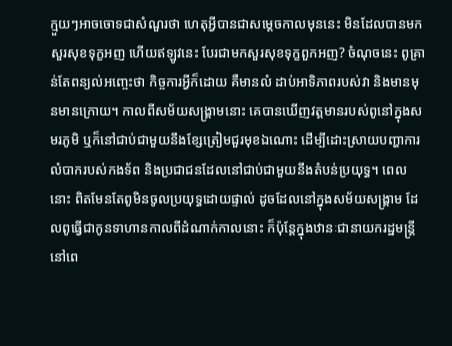ក្មួយៗអាចចោទជាសំណួរថា ហេតុអ្វីបានជាសម្ដេចកាលមុននេះ មិនដែលបានមកសួរសុខទុក្ខអញ ហើយឥឡូវនេះ បែរជាមកសួរសុខទុក្ខពួកអញ? ចំណុចនេះ ពូគ្រាន់តែពន្យល់អញ្ចេះថា កិច្ចការអ្វីក៏ដោយ គឺមានលំ ដាប់អាទិភាពរបស់វា និងមានមុនមានក្រោយ។ កាលពីសម័យសង្រ្គាមនោះ គេបានឃើញវត្តមានរបស់ពូនៅក្នុងសមរភូមិ ឬក៏នៅជាប់ជាមួយនឹងខ្សែត្រៀមជួរមុខឯណោះ ដើម្បីដោះស្រាយបញ្ហាការលំបាករបស់កងទ័ព និងប្រជាជនដែលនៅជាប់ជាមួយនឹងតំបន់ប្រយុទ្ធ។ ពេលនោះ ពិតមែនតែពូមិនចូលប្រយុទ្ធដោយផ្ទាល់ ដូចដែលនៅក្នុងសម័យសង្រ្គាម ដែលពូធ្វើជាកូនទាហានកាលពីដំណាក់កាលនោះ ក៏ប៉ុន្តែក្នុងឋានៈជានាយករដ្ឋមន្រ្តីនៅពេ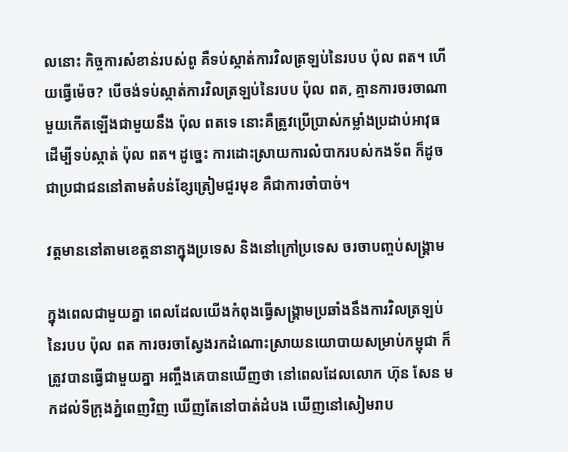លនោះ កិច្ចការសំខាន់របស់ពូ គឺទប់ស្កាត់ការវិលត្រឡប់នៃរបប ប៉ុល ពត។ ហើយធ្វើម៉េច? បើចង់ទប់ស្កាត់ការវិលត្រឡប់នៃរបប ប៉ុល ពត, គ្មានការចរចាណាមួយកើតឡើងជាមួយនឹង ប៉ុល ពតទេ នោះគឺត្រូវប្រើប្រាស់កម្លាំងប្រដាប់អាវុធ ដើម្បីទប់ស្កាត់ ប៉ុល ពត។ ដូច្នេះ ការដោះស្រាយការលំបាករបស់កងទ័ព ក៏ដូចជាប្រជាជននៅតាមតំបន់ខ្សែត្រៀមជួរមុខ គឺជាការចាំបាច់។

វត្តមាននៅតាមខេត្តនានាក្នុងប្រទេស និងនៅក្រៅប្រទេស ចរចាបញ្ចប់សង្គ្រាម

ក្នុងពេលជាមួយគ្នា ពេលដែលយើងកំពុងធ្វើសង្រ្គាមប្រឆាំងនឹងការវិលត្រឡប់នៃរបប ប៉ុល ពត ការចរចាសែ្វងរកដំណោះស្រាយនយោបាយសម្រាប់កម្ពុជា ក៏ត្រូវបានធ្វើជាមួយគ្នា អញ្ចឹងគេបានឃើញថា នៅពេលដែលលោក ហ៊ុន សែន មកដល់ទីក្រុងភ្នំពេញវិញ ឃើញតែនៅបាត់ដំបង ឃើញនៅសៀមរាប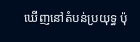ឃើញនៅតំបន់ប្រយុទ្ធ ប៉ុ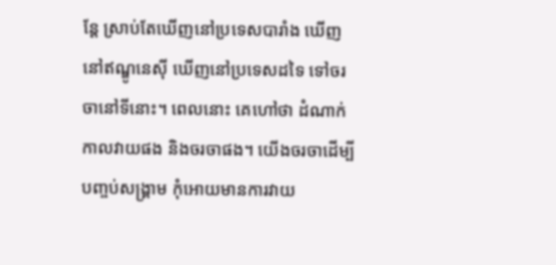ន្តែ ស្រាប់តែឃើញនៅប្រទេសបារាំង ឃើញនៅឥណ្ឌូនេស៊ី ឃើញនៅប្រទេសដទៃ ទៅចរចានៅទីនោះ។ ពេលនោះ គេហៅថា ដំណាក់កាលវាយផង និងចរចាផង។ យើងចរចាដើម្បីបញ្ចប់សង្រ្គាម កុំអោយមានការវាយ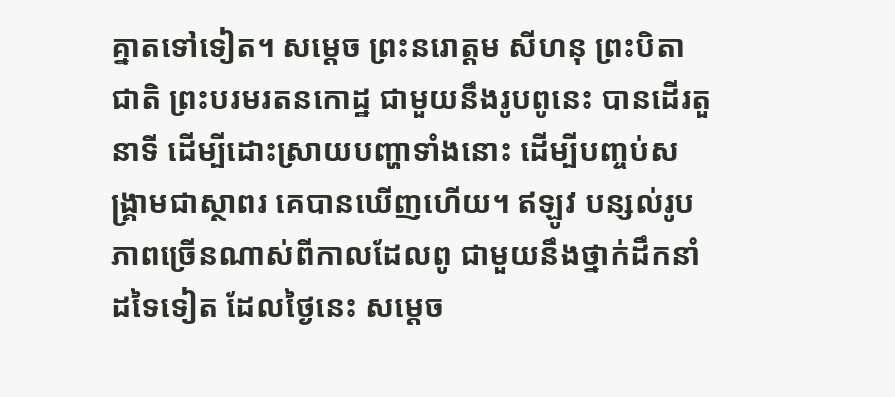គ្នាតទៅទៀត។ សម្ដេច ព្រះនរោត្តម សីហនុ ព្រះបិតាជាតិ ព្រះបរមរតនកោដ្ឋ ជាមួយនឹងរូបពូនេះ បានដើរតួនាទី ដើម្បីដោះស្រាយបញ្ហាទាំងនោះ ដើម្បីបញ្ចប់សង្រ្គាមជាស្ថាពរ គេបានឃើញហើយ។ ឥឡូវ បន្សល់រូបភាពច្រើនណាស់ពីកាលដែលពូ ជាមួយនឹងថ្នាក់ដឹកនាំដទៃទៀត ដែលថ្ងៃនេះ សម្ដេច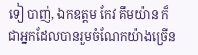ទៀ បាញ់, ឯកឧត្តម កែវ គឹមយ៉ាន ក៏ជាអ្នកដែលបានរួមចំណែកយ៉ាងច្រើន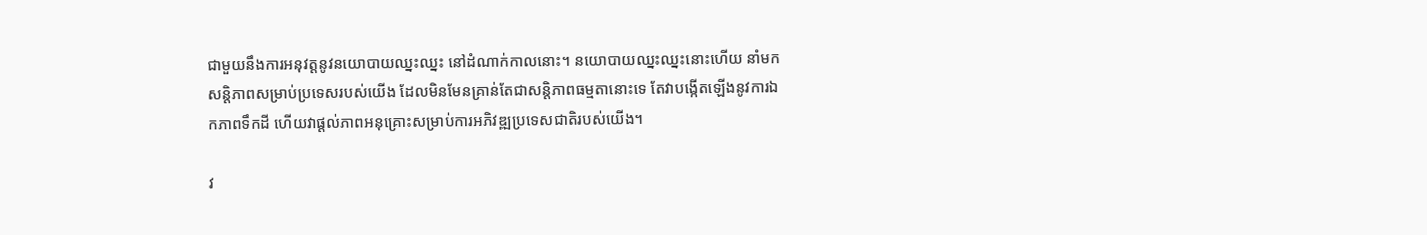ជាមួយនឹងការអនុវត្តនូវនយោបាយឈ្នះឈ្នះ នៅដំណាក់កាលនោះ។ នយោបាយឈ្នះឈ្នះនោះហើយ នាំមកសន្ដិភាពសម្រាប់ប្រទេសរបស់យើង ដែលមិនមែនគ្រាន់តែជាសន្ដិភាពធម្មតានោះទេ តែវាបង្កើតឡើងនូវការឯកភាពទឹកដី ហើយវាផ្ដល់ភាពអនុគ្រោះសម្រាប់ការអភិវឌ្ឍប្រទេសជាតិរបស់យើង។

វ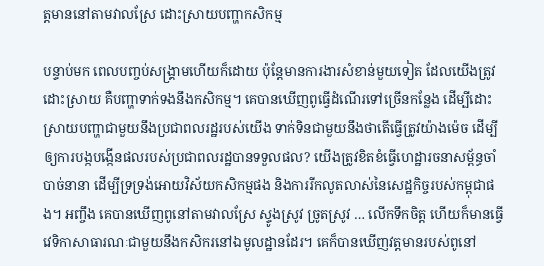ត្តមាននៅតាមវាលស្រែ ដោះស្រាយបញ្ហាកសិកម្ម

បន្ទាប់មក ពេលបញ្ចប់សង្រ្គាមហើយក៏ដោយ ប៉ុន្តែមានការងារសំខាន់មួយទៀត ដែលយើងត្រូវដោះស្រាយ គឺបញ្ហាទាក់ទងនឹងកសិកម្ម។ គេបានឃើញពូធ្វើដំណើរទៅច្រើនកន្លែង ដើម្បីដោះស្រាយបញ្ហាជាមួយនឹងប្រជាពលរដ្ឋរបស់យើង ទាក់ទិនជាមួយនឹងថាតើធ្វើត្រូវយ៉ាងម៉េច ដើម្បីឲ្យការបង្កបង្កើនផលរបស់ប្រជាពលរដ្ឋបានទទួលផល? យើងត្រូវខិតខំធ្វើហេដ្ឋារចនាសម្ព័ន្ធចាំបាច់នានា ដើម្បីទ្រទ្រង់អោយវិស័យកសិកម្មផង និងការរីកលូតលាស់នៃសេដ្ឋកិច្ចរបស់កម្ពុជាផង។ អញ្ចឹង គេបានឃើញពូនៅតាមវាលស្រែ ស្ទូងស្រូវ ច្រូតស្រូវ … លើកទឹកចិត្ត ហើយក៏មានធ្វើវេទិកាសាធារណៈជាមួយនឹងកសិករនៅឯមូលដ្ឋានដែរ។ គេក៏បានឃើញវត្តមានរបស់ពូនៅ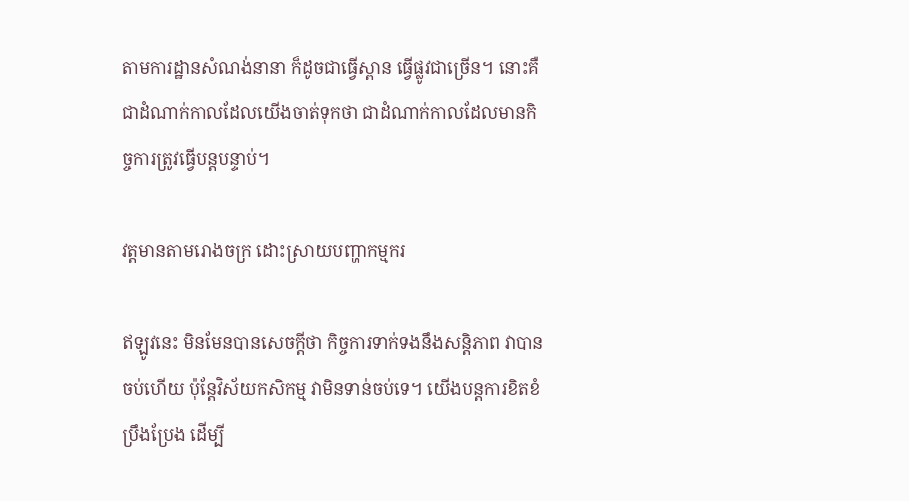តាមការដ្ឋានសំណង់នានា ក៏ដូចជាធ្វើស្ពាន ធ្វើផ្លូវជាច្រើន។ នោះគឺជាដំណាក់កាលដែលយើងចាត់ទុកថា ជាដំណាក់កាលដែលមានកិច្ចការត្រូវធ្វើបន្តបន្ទាប់។

វត្តមានតាមរោងចក្រ ដោះស្រាយបញ្ហាកម្មករ

ឥឡូវនេះ មិនមែនបានសេចក្ដីថា កិច្ចការទាក់ទងនឹងសន្ដិភាព វាបានចប់ហើយ ប៉ុន្តែវិស័យកសិកម្ម វាមិនទាន់ចប់ទេ។ យើងបន្តការខិតខំប្រឹងប្រែង ដើម្បី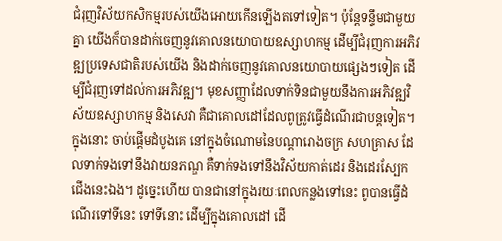ជំរុញវិស័យកសិកម្មរបស់យើងអោយកើនឡើងតទៅទៀត។ ប៉ុន្តែទន្ទឹមជាមួយគ្នា យើងក៏បានដាក់ចេញនូវគោលនយោបាយឧស្សាហកម្ម ដើម្បីជំរុញការអភិវឌ្ឍប្រទេសជាតិរបស់យើង និងដាក់ចេញនូវគោលនយោបាយផ្សេងៗទៀត ដើម្បីជំរុញទៅដល់ការអភិវឌ្ឍ។ មុខសញ្ញាដែលទាក់ទិនជាមួយនឹងការអភិវឌ្ឍវិស័យឧស្សាហកម្ម និងសេវា គឺជាគោលដៅដែលពូត្រូវធ្វើដំណើរជាបន្តទៀត។ ក្នុងនោះ ចាប់ផ្ដើមដំបូងគេ នៅក្នុងចំណោមនៃបណ្ដារោងចក្រ សហគ្រាស ដែលទាក់ទងទៅនឹងវាយនភណ្ឌ គឺទាក់ទងទៅនឹងវិស័យកាត់ដេរ និងដេរស្បែកជើងនេះឯង។ ដូច្នេះហើយ បានជានៅក្នុងរយៈពេលកន្លងទៅនេះ ពូបានធ្វើដំណើរទៅទីនេះ ទៅទីនោះ ដើម្បីក្នុងគោលដៅ ដើ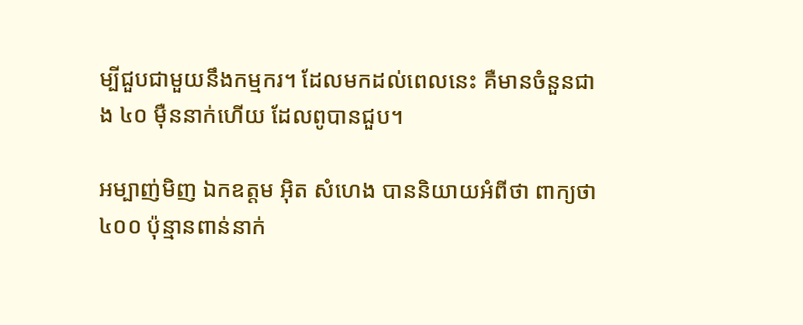ម្បីជួបជាមួយនឹងកម្មករ។ ដែលមកដល់ពេលនេះ គឺមានចំនួនជាង ៤០ ម៉ឺននាក់ហើយ ដែលពូបានជួប។

អម្បាញ់មិញ ឯកឧត្តម អ៊ិត សំហេង បាននិយាយអំពីថា ពាក្យថា ៤០០ ប៉ុន្មានពាន់នាក់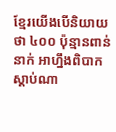ខ្មែរយើងបើនិយាយថា ៤០០ ប៉ុន្មានពាន់នាក់ អាហ្នឹងពិបាកស្ដាប់ណា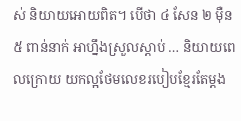ស់ និយាយអោយពិត។ បើថា ៤ សែន ២ ម៉ឺន ៥ ពាន់នាក់ អាហ្នឹងស្រួលស្ដាប់ … និយាយពេលក្រោយ យកល្អថែមលេខរបៀបខ្មែរតែម្ដង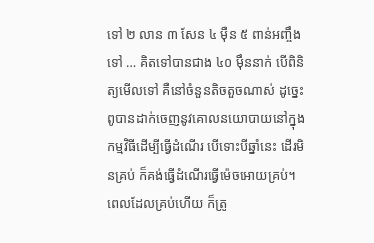ទៅ ២ លាន ៣ សែន ៤ ម៉ឺន ៥ ពាន់អញ្ចឹងទៅ … គិតទៅបានជាង ៤០ ម៉ឹននាក់ បើពិនិត្យមើលទៅ គឺនៅចំនួនតិចតួចណាស់ ដូច្នេះ ពូបានដាក់ចេញនូវគោលនយោបាយនៅក្នុងកម្មវិធីដើម្បីធ្វើដំណើរ បើទោះបីឆ្នាំនេះ ដើរមិនគ្រប់ ក៏គង់ធ្វើដំណើរធ្វើម៉េចអោយគ្រប់។ ពេលដែលគ្រប់ហើយ ក៏ត្រូ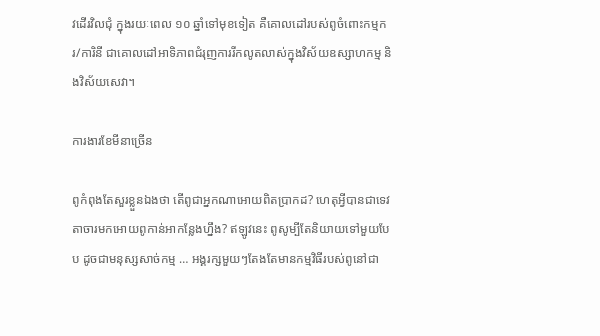វដើរវិលជុំ ក្នុងរយៈពេល ១០ ឆ្នាំទៅមុខទៀត គឺគោលដៅរបស់ពូចំពោះកម្មករ/ការិនី ជាគោលដៅអាទិភាពជំរុញការរីកលូតលាស់ក្នុងវិស័យឧស្សាហកម្ម និងវិស័យសេវា។

ការងារខែមីនាច្រើន

ពូកំពុងតែសួរខ្លួនឯងថា តើពូជាអ្នកណាអោយពិតប្រាកដ? ហេតុអ្វីបានជាទេវតាចារមកអោយពូកាន់អាកន្លែងហ្នឹង? ឥឡូវនេះ ពូសូម្បីតែនិយាយទៅមួយបែប ដូចជាមនុស្សសាច់កម្ម … អង្គរក្សមួយៗតែងតែមានកម្មវិធីរបស់ពូនៅជា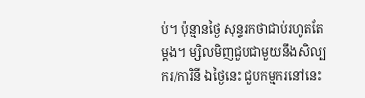ប់។ ប៉ុន្មានថ្ងៃ សុន្ទរកថាជាប់រហូតតែម្តង។ ម្សិលមិញជួបជាមួយនឹងសិល្បករ/ការិនី ឯថ្ងៃនេះ ជួបកម្មករនៅនេះ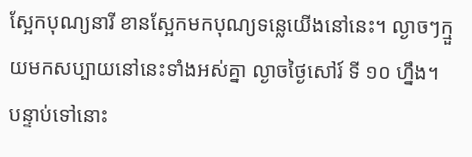ស្អែកបុណ្យនារី ខានស្អែកមកបុណ្យទន្លេយើងនៅនេះ។ ល្ងាចៗក្មួយមកសប្បាយនៅនេះទាំងអស់គ្នា ល្ងាចថ្ងៃសៅរ៍ ទី ១០ ហ្នឹង។ បន្ទាប់ទៅនោះ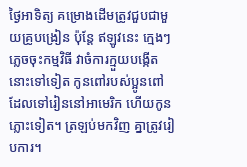ថ្ងៃអាទិត្យ គម្រោងដើមត្រូវជួបជាមួយគ្រូបង្រៀន ប៉ុន្តែ ឥឡូវនេះ ក្មេងៗភ្លេចចុះកម្មវិធី វាចំការក្មួយបង្កើតនោះទៅទៀត កូនពៅរបស់ប្អូនពៅ ដែលទៅរៀននៅអាមេរិក ហើយកូនភ្លោះទៀត។ ត្រឡប់មកវិញ គ្នាត្រូវរៀបការ។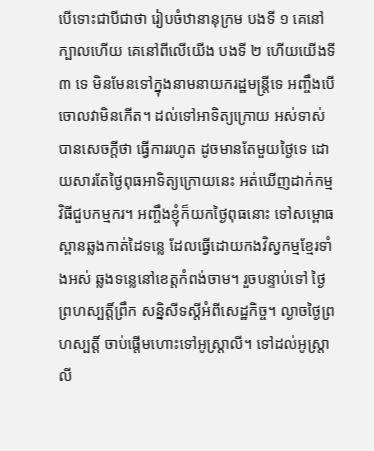បើទោះជាបីជាថា រៀបចំឋានានុក្រម បងទី ១ គេនៅក្បាលហើយ គេនៅពីលើយើង បងទី ២ ហើយយើងទី ៣ ទេ មិនមែនទៅក្នុងនាមនាយករដ្ឋមន្រ្តីទេ អញ្ចឹងបើចោលវាមិនកើត។ ដល់ទៅអាទិត្យក្រោយ អស់ទាស់ បានសេចក្តីថា ធ្វើការរហូត ដូចមានតែមួយថ្ងៃទេ ដោយសារតែថ្ងៃពុធអាទិត្យក្រោយនេះ អត់ឃើញដាក់កម្មវិធីជួបកម្មករ។ អញ្ចឹងខ្ញុំក៏យកថ្ងៃពុធនោះ ទៅសម្ពោធស្ពានឆ្លងកាត់ដៃទន្លេ ដែលធ្វើដោយកងវិស្វកម្មខ្មែរទាំងអស់ ឆ្លងទន្លេនៅខេត្តកំពង់ចាម។ រួចបន្ទាប់ទៅ ថ្ងៃព្រហស្បត្តិ៍ព្រឹក សន្និសីទស្តីអំពីសេដ្ឋកិច្ច។ ល្ងាចថ្ងៃព្រហស្បត្តិ៍ ចាប់ផ្តើមហោះទៅអូស្រ្តាលី។ ទៅដល់អូស្រ្តាលី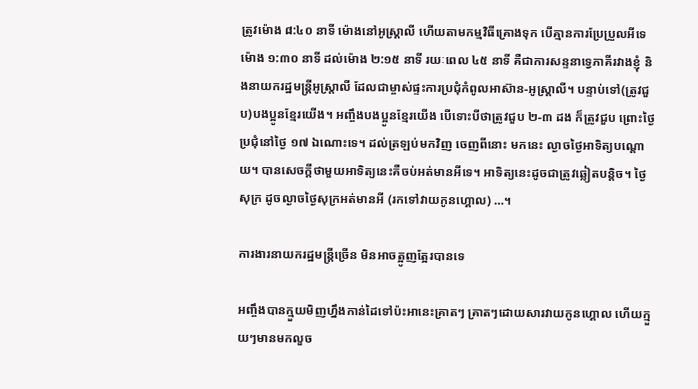ត្រូវម៉ោង ៨:៤០ នាទី ម៉ោងនៅអូស្រ្តាលី ហើយតាមកម្មវិធីគ្រោងទុក បើគ្មានការប្រែប្រួលអីទេ ម៉ោង ១:៣០ នាទី ដល់ម៉ោង ២:១៥ នាទី រយៈពេល ៤៥ នាទី គឺជាការសន្ទនាទ្វេភាគីរវាងខ្ញុំ និងនាយករដ្ឋមន្រ្តីអូស្រ្តាលី ដែលជាម្ចាស់ផ្ទះការប្រជុំកំពូលអាស៊ាន-អូស្រ្តាលី។ បន្ទាប់ទៅ(ត្រូវជួប)បងប្អូនខ្មែរយើង។ អញ្ចឹងបងប្អូនខ្មែរយើង បើទោះបីថាត្រូវជួប ២-៣ ដង ក៏ត្រូវជួប ព្រោះថ្ងៃប្រជុំនៅថ្ងៃ ១៧ ឯណោះទេ។ ដល់ត្រឡប់មកវិញ ចេញពីនោះ មកនេះ ល្ងាចថ្ងៃអាទិត្យបណ្តោយ។ បានសេចក្តីថាមួយអាទិត្យនេះគឺចប់អត់មានអីទេ។ អាទិត្យនេះដូចជាត្រូវឆ្លៀតបន្តិច។ ថ្ងៃសុក្រ ដូចល្ងាចថ្ងៃសុក្រអត់មានអី (រកទៅវាយកូនហ្គោល) …។

ការងារនាយករដ្ឋមន្រ្តីច្រើន មិនអាចត្អូញត្អែរបានទេ

អញ្ចឹងបានក្មួយមិញហ្នឹងកាន់ដៃទៅប៉ះអានេះគ្រាតៗ គ្រាតៗដោយសារវាយកូនហ្គោល ហើយក្មួយៗមានមកលួច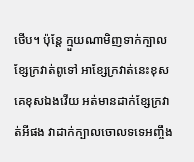ថើប។ ប៉ុន្តែ ក្មួយណាមិញទាក់ក្បាលខ្សែក្រវាត់ពូទៅ អាខ្សែក្រវាត់នេះខុសគេខុសឯងវើយ អត់មានដាក់ខ្សែក្រវាត់អីផង វាដាក់ក្បាលចោលទទេអញ្ចឹង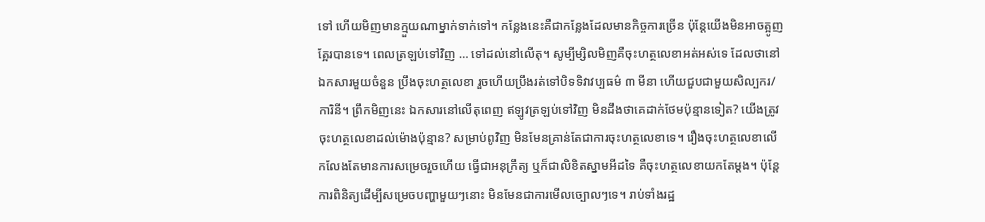ទៅ ហើយមិញមានក្មួយណាម្នាក់ទាក់ទៅ។ កន្លែងនេះគឺជាកន្លែងដែលមានកិច្ចការច្រើន ប៉ុន្តែយើងមិនអាចត្អូញត្អែរបានទេ។ ពេលត្រឡប់ទៅវិញ … ទៅដល់នៅលើតុ។ សូម្បីម្សិលមិញគឺចុះហត្ថលេខាអត់អស់ទេ ដែលថានៅឯកសារមួយចំនួន ប្រឹងចុះហត្ថលេខា រួចហើយប្រឹងរត់ទៅបិទទិវាវប្បធម៌ ៣ មីនា ហើយជួបជាមួយសិល្បករ/ការិនី។ ព្រឹកមិញនេះ ឯកសារនៅលើតុពេញ ឥឡូវត្រឡប់ទៅវិញ មិនដឹងថាគេដាក់ថែមប៉ុន្មានទៀត? យើងត្រូវចុះហត្ថលេខាដល់ម៉ោងប៉ុន្មាន? សម្រាប់ពូវិញ មិនមែនគ្រាន់តែជាការចុះហត្ថលេខាទេ។ រឿងចុះហត្ថលេខាលើកលែងតែមានការសម្រេចរួចហើយ ធ្វើជាអនុក្រឹត្យ ឬក៏ជាលិខិតស្នាមអីដទៃ គឺចុះហត្ថលេខាយកតែម្តង។ ប៉ុន្តែការពិនិត្យដើម្បីសម្រេចបញ្ហាមួយៗនោះ មិនមែនជាការមើលច្បោលៗទេ។ រាប់ទាំងរដ្ឋ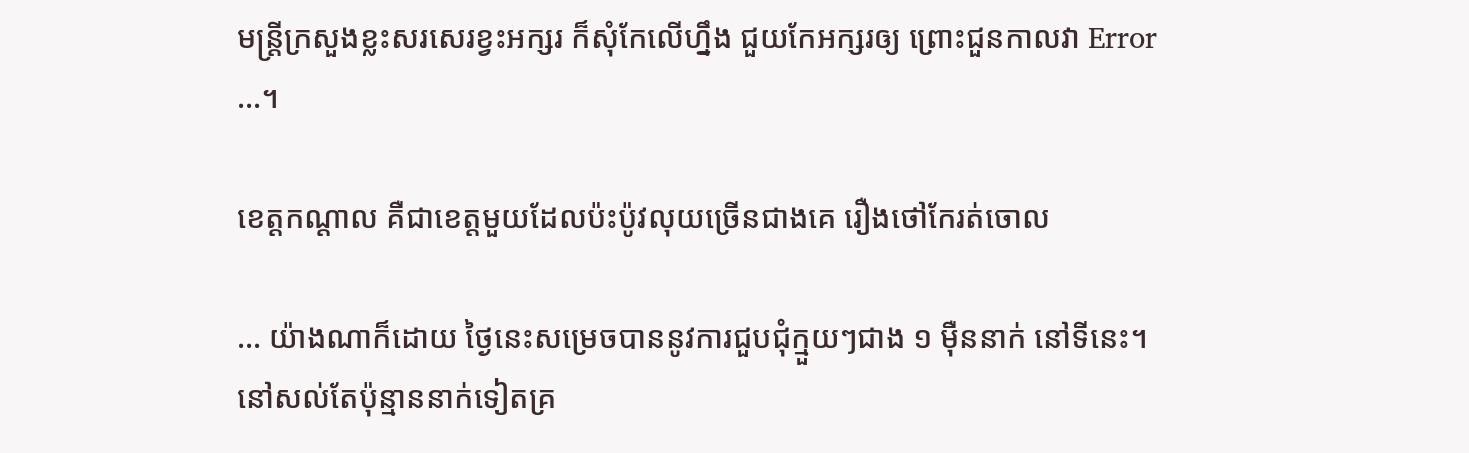មន្ត្រីក្រសួងខ្លះសរសេរខ្វះអក្សរ ក៏សុំកែលើហ្នឹង ជួយកែអក្សរឲ្យ ព្រោះជួនកាលវា Error …។

ខេត្តកណ្តាល គឺជាខេត្តមួយដែលប៉ះប៉ូវលុយច្រើនជាងគេ រឿងថៅកែរត់ចោល

… យ៉ាងណាក៏ដោយ ថ្ងៃនេះសម្រេចបាននូវការជួបជុំក្មួយៗជាង ១ ម៉ឺននាក់ នៅទីនេះ។ នៅសល់តែប៉ុន្មាននាក់ទៀតគ្រ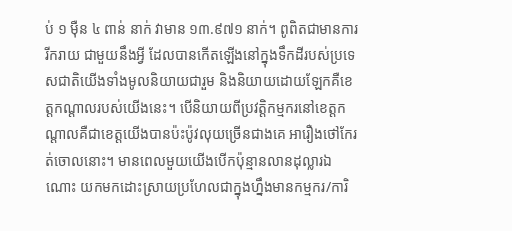ប់ ១ ម៉ឺន ៤ ពាន់ នាក់ វាមាន ១៣.៩៧១ នាក់។ ពូពិតជាមានការរីករាយ ជាមួយនឹងអ្វី ដែលបានកើតឡើងនៅក្នុងទឹកដីរបស់ប្រទេសជាតិយើងទាំងមូលនិយាយជារួម និងនិយាយដោយឡែកគឺខេត្តកណ្តាលរបស់យើងនេះ។ បើនិយាយពីប្រវត្តិកម្មករនៅខេត្តកណ្តាលគឺជាខេត្តយើងបានប៉ះប៉ូវលុយច្រើនជាងគេ អារឿងថៅកែរត់ចោលនោះ។ មានពេលមួយយើងបើកប៉ុន្មានលានដុល្លារឯណោះ យកមកដោះស្រាយប្រហែលជាក្នុងហ្នឹងមានកម្មករ/ការិ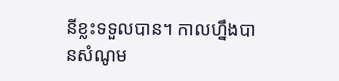នីខ្លះទទួលបាន។ កាលហ្នឹងបានសំណូម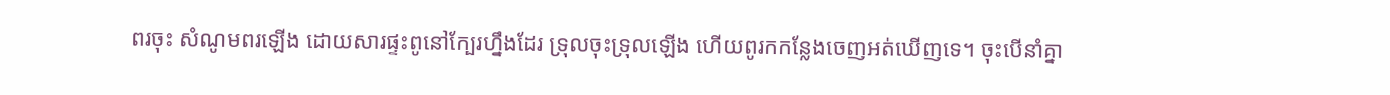ពរចុះ សំណូមពរឡើង ដោយសារផ្ទះពូនៅក្បែរហ្នឹងដែរ ទ្រុលចុះទ្រុលឡើង ហើយពូរកកន្លែងចេញអត់ឃើញទេ។ ចុះបើនាំគ្នា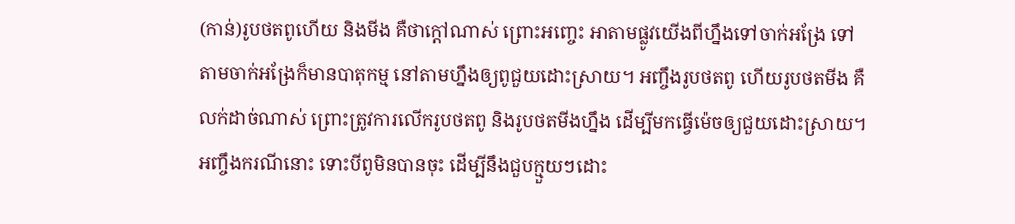(កាន់)រូបថតពូហើយ និងមីង គឺថាក្តៅណាស់ ព្រោះអញ្ចេះ អាតាមផ្លូវយើងពីហ្នឹងទៅចាក់អង្រែ ទៅតាមចាក់អង្រែក៏មានបាតុកម្ម នៅតាមហ្នឹងឲ្យពូជួយដោះស្រាយ។ អញ្ចឹងរូបថតពូ ហើយរូបថតមីង គឺលក់ដាច់ណាស់ ព្រោះត្រូវការលើករូបថតពូ និងរូបថតមីងហ្នឹង ដើម្បីមកធ្វើម៉េចឲ្យជួយដោះស្រាយ។ អញ្ចឹងករណីនោះ ទោះបីពូមិនបានចុះ ដើម្បីនឹងជួបក្មួយៗដោះ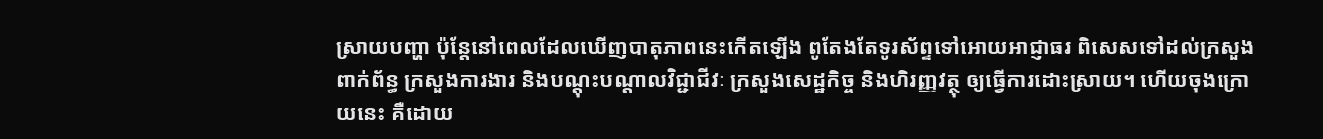ស្រាយបញ្ហា ប៉ុន្តែនៅពេលដែលឃើញបាតុភាពនេះកើតឡើង ពូតែងតែទូរស័ព្ទទៅអោយអាជ្ញាធរ ពិសេសទៅដល់ក្រសួងពាក់ព័ន្ធ ក្រសួងការងារ និងបណ្តុះបណ្តាលវិជ្ជាជីវៈ ក្រសួងសេដ្ឋកិច្ច និងហិរញ្ញវត្ថុ ឲ្យធ្វើការដោះស្រាយ។ ហើយចុងក្រោយនេះ គឺដោយ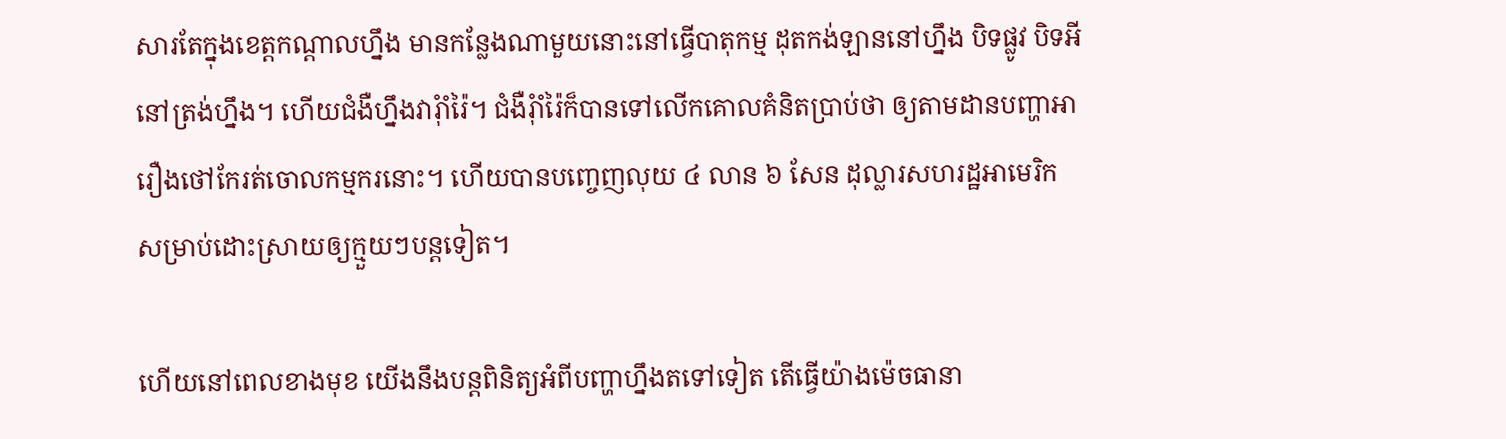សារតែក្នុងខេត្តកណ្តាលហ្នឹង មានកន្លែងណាមួយនោះនៅធ្វើបាតុកម្ម ដុតកង់ឡាននៅហ្នឹង បិទផ្លូវ បិទអីនៅត្រង់ហ្នឹង។ ហើយជំងឺហ្នឹងវារុំាំរ៉ៃ។ ជំងឺរុំាំរ៉ៃក៏បានទៅលើកគោលគំនិតប្រាប់ថា ឲ្យតាមដានបញ្ហាអារឿងថៅកែរត់ចោលកម្មករនោះ។ ហើយបានបញ្ចេញលុយ ៤ លាន ៦ សែន ដុល្លារសហរដ្ឋអាមេរិក សម្រាប់ដោះស្រាយឲ្យក្មួយៗបន្តទៀត។

ហើយនៅពេលខាងមុខ យើងនឹងបន្តពិនិត្យអំពីបញ្ហាហ្នឹងតទៅទៀត តើធ្វើយ៉ាងម៉េចធានា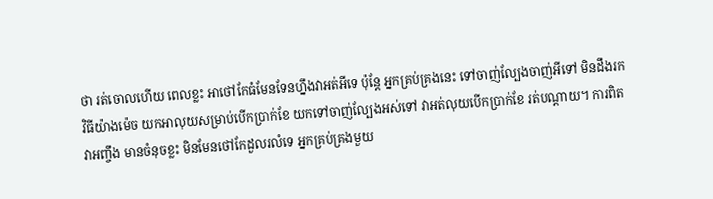ថា រត់ចោលហើយ ពេលខ្លះ អាថៅកែធំមែនទែនហ្នឹងវាអត់អីទេ ប៉ុន្តែ អ្នកគ្រប់គ្រងនេះ ទៅចាញ់ល្បែងចាញ់អីទៅ មិនដឹងរកវិធីយ៉ាងម៉េច យកអាលុយសម្រាប់បើកប្រាក់ខែ យកទៅចាញ់ល្បែងអស់ទៅ វាអត់លុយបើកប្រាក់ខែ រត់បណ្តាយ។ ការពិតវាអញ្ចឹង មានចំនុចខ្លះ មិនមែនថៅកែដួលរលំទេ អ្នកគ្រប់គ្រងមួយ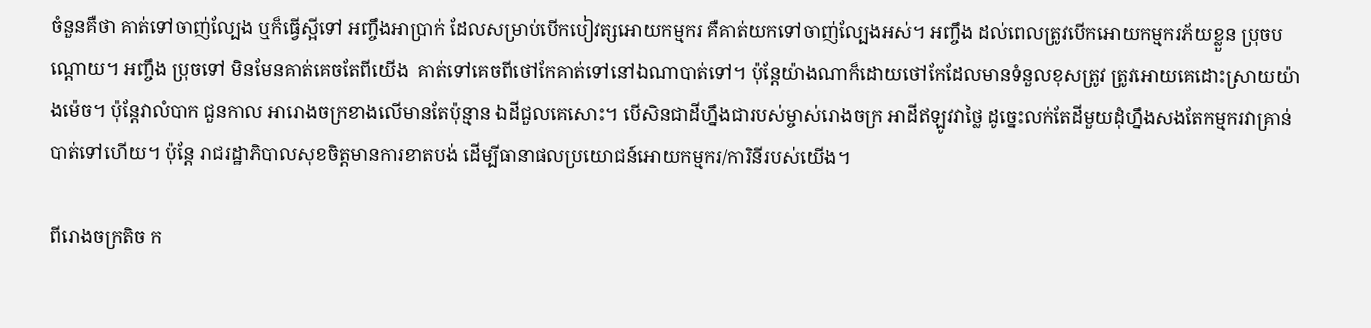ចំនួនគឺថា គាត់ទៅចាញ់ល្បែង ឬក៏ធ្វើស្អីទៅ អញ្ចឹងអាប្រាក់ ដែលសម្រាប់បើកបៀវត្សអោយកម្មករ គឺគាត់យកទៅចាញ់ល្បែងអស់។ អញ្ចឹង ដល់ពេលត្រូវបើកអោយកម្មករភ័យខ្លួន ប្រុចបណ្តោយ។ អញ្ចឹង ប្រុចទៅ មិនមែនគាត់គេចតែពីយើង  គាត់ទៅគេចពីថៅកែគាត់ទៅនៅឯណាបាត់ទៅ។ ប៉ុន្តែយ៉ាងណាក៏ដោយថៅកែដែលមានទំនួលខុសត្រូវ ត្រូវអោយគេដោះស្រាយយ៉ាងម៉េច។ ប៉ុន្តែវាលំបាក ជួនកាល អារោងចក្រខាងលើមានតែប៉ុន្មាន ឯដីជួលគេសោះ។ បើសិនជាដីហ្នឹងជារបស់ម្ចាស់រោងចក្រ អាដីឥឡូវវាថ្លៃ ដូច្នេះលក់តែដីមួយដុំហ្នឹងសងតែកម្មករវាគ្រាន់បាត់ទៅហើយ។ ប៉ុន្តែ រាជរដ្ឋាភិបាលសុខចិត្តមានការខាតបង់ ដើម្បីធានាផលប្រយោជន៍អោយកម្មករ/ការិនីរបស់យើង។

ពីរោងចក្រតិច ក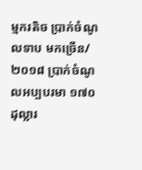ម្មករតិច ប្រាក់ចំណូលទាប មកច្រើន/២០១៨ ប្រាក់ចំណូលអប្បបរមា ១៧០ ដុល្លារ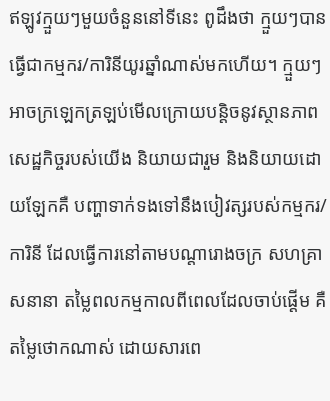ឥឡូវក្មួយៗមួយចំនួននៅទីនេះ ពូដឹងថា ក្មួយៗបានធ្វើជាកម្មករ/ការិនីយូរឆ្នាំណាស់មកហើយ។ ក្មួយៗអាចក្រឡេកត្រឡប់មើលក្រោយបន្តិចនូវស្ថានភាពសេដ្ឋកិច្ចរបស់យើង និយាយជារួម និងនិយាយដោយឡែកគឺ បញ្ហាទាក់ទងទៅនឹងបៀវត្សរបស់កម្មករ/ការិនី ដែលធ្វើការនៅតាមបណ្តារោងចក្រ សហគ្រាសនានា តម្លៃពលកម្មកាលពីពេលដែលចាប់ផ្ដើម គឺតម្លៃថោកណាស់ ដោយសារពេ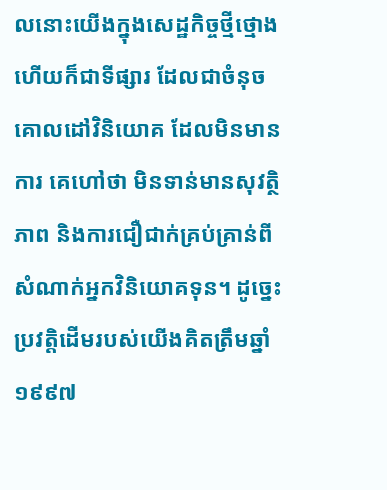លនោះយើងក្នុងសេដ្ឋកិច្ចថ្មីថ្មោង ហើយក៏ជាទីផ្សារ ដែលជាចំនុចគោលដៅវិនិយោគ ដែលមិនមានការ គេហៅថា មិនទាន់មានសុវត្ថិភាព និងការជឿជាក់គ្រប់គ្រាន់ពីសំណាក់អ្នកវិនិយោគទុន។ ដូច្នេះ ប្រវត្តិដើមរបស់យើងគិតត្រឹមឆ្នាំ ១៩៩៧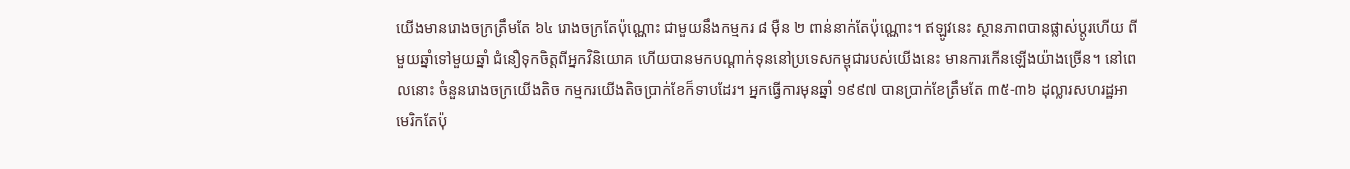យើងមានរោងចក្រត្រឹមតែ ៦៤ រោងចក្រតែប៉ុណ្ណោះ ជាមួយនឹងកម្មករ ៨ ម៉ឺន ២ ពាន់នាក់តែប៉ុណ្ណោះ។ ឥឡូវនេះ ស្ថានភាពបានផ្លាស់ប្តូរហើយ ពីមួយឆ្នាំទៅមួយឆ្នាំ ជំនឿទុកចិត្តពីអ្នកវិនិយោគ ហើយបានមកបណ្ដាក់ទុននៅប្រទេសកម្ពុជារបស់យើងនេះ មានការកើនឡើងយ៉ាងច្រើន។ នៅពេលនោះ ចំនួនរោងចក្រយើងតិច កម្មករយើងតិចប្រាក់ខែក៏ទាបដែរ។ អ្នកធ្វើការមុនឆ្នាំ ១៩៩៧ បានប្រាក់ខែត្រឹមតែ ៣៥-៣៦ ដុល្លារសហរដ្ឋអាមេរិកតែប៉ុ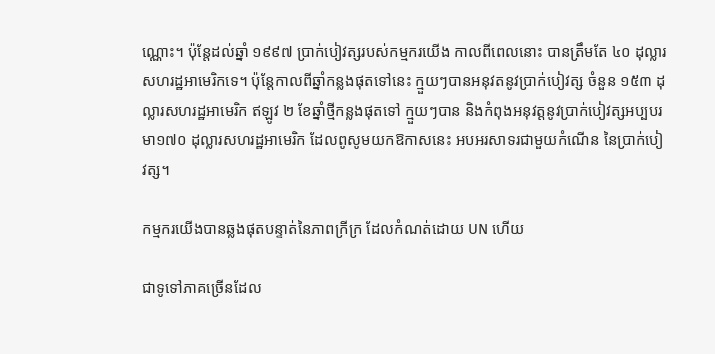ណ្ណោះ។ ប៉ុន្តែដល់ឆ្នាំ ១៩៩៧ ប្រាក់បៀវត្សរបស់កម្មករយើង កាលពីពេលនោះ បានត្រឹមតែ ៤០ ដុល្លារសហរដ្ឋអាមេរិកទេ។ ប៉ុន្តែកាលពីឆ្នាំកន្លងផុតទៅនេះ ក្មួយៗបានអនុវតនូវប្រាក់បៀវត្ស ចំនួន ១៥៣ ដុល្លារសហរដ្ឋអាមេរិក ឥឡូវ ២ ខែឆ្នាំថ្មីកន្លងផុតទៅ ក្មួយៗបាន និងកំពុងអនុវត្តនូវប្រាក់បៀវត្សអប្បបរមា១៧០ ដុល្លារសហរដ្ឋអាមេរិក ដែលពូសូមយកឱកាសនេះ អបអរសាទរជាមួយកំណើន នៃប្រាក់បៀវត្ស។

កម្មករយើងបានឆ្លងផុតបន្ទាត់នៃភាពក្រីក្រ ដែលកំណត់ដោយ UN ហើយ

ជាទូទៅភាគច្រើនដែល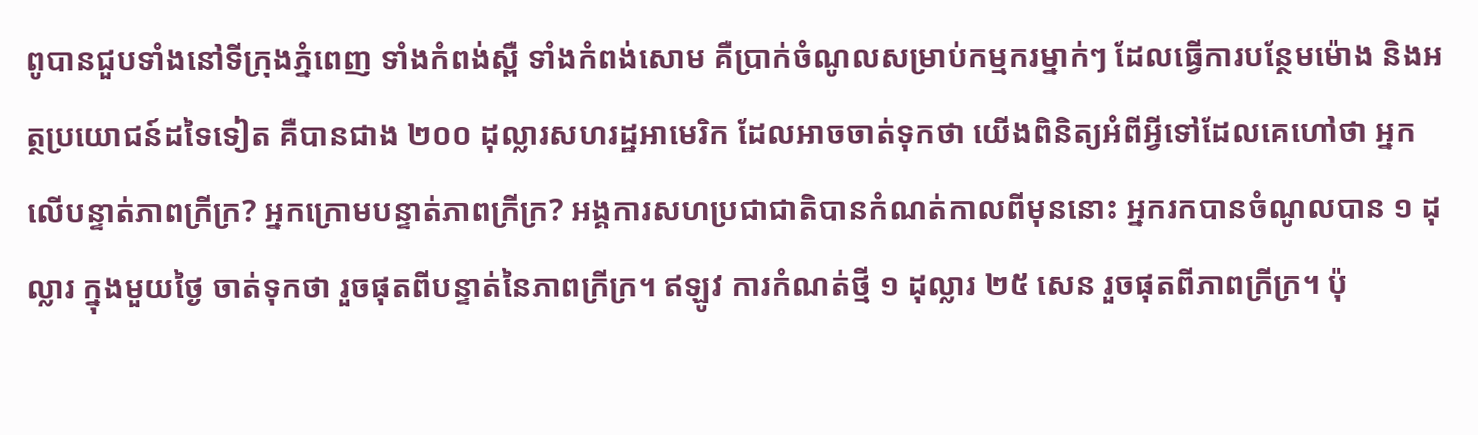ពូបានជួបទាំងនៅទីក្រុងភ្នំពេញ ទាំងកំពង់ស្ពឺ ទាំងកំពង់សោម គឺប្រាក់ចំណូលសម្រាប់កម្មករម្នាក់ៗ ដែលធ្វើការបន្ថែមម៉ោង និងអត្ថប្រយោជន៍ដទៃទៀត គឺបានជាង ២០០ ដុល្លារសហរដ្ឋអាមេរិក ដែលអាចចាត់ទុកថា យើងពិនិត្យអំពីអ្វីទៅដែលគេហៅថា អ្នកលើបន្ទាត់ភាពក្រីក្រ? អ្នកក្រោមបន្ទាត់ភាពក្រីក្រ? អង្គការសហប្រជាជាតិបានកំណត់កាលពីមុននោះ អ្នករកបានចំណូលបាន ១ ដុល្លារ ក្នុងមួយថ្ងៃ ចាត់ទុកថា រួចផុតពីបន្ទាត់នៃភាពក្រីក្រ។ ឥឡូវ ការកំណត់ថ្មី ១ ដុល្លារ ២៥ សេន រួចផុតពីភាពក្រីក្រ។ ប៉ុ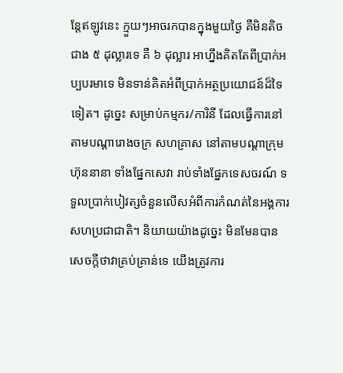ន្តែឥឡូវនេះ ក្មួយៗអាចរកបានក្នុងមួយថ្ងៃ គឺមិនតិចជាង ៥ ដុល្លារទេ គឺ ៦ ដុល្លារ អាហ្នឹងគិតតែពីប្រាក់អប្បបរមាទេ មិនទាន់គិតអំពីប្រាក់អត្ថប្រយោជន៍ដ៏ទៃទៀត។ ដូច្នេះ សម្រាប់កម្មករ/ការិនី ដែលធ្វើការនៅតាមបណ្តារោងចក្រ សហគ្រាស នៅតាមបណ្តាក្រុមហ៊ុននានា ទាំងផ្នែកសេវា រាប់ទាំងផ្នែកទេសចរណ៍ ទទួលប្រាក់បៀវត្សចំនួនលើសអំពីការកំណត់នៃអង្គការសហប្រជាជាតិ។ និយាយយ៉ាងដូច្នេះ មិនមែនបានសេចក្តីថាវាគ្រប់គ្រាន់ទេ យើងត្រូវការ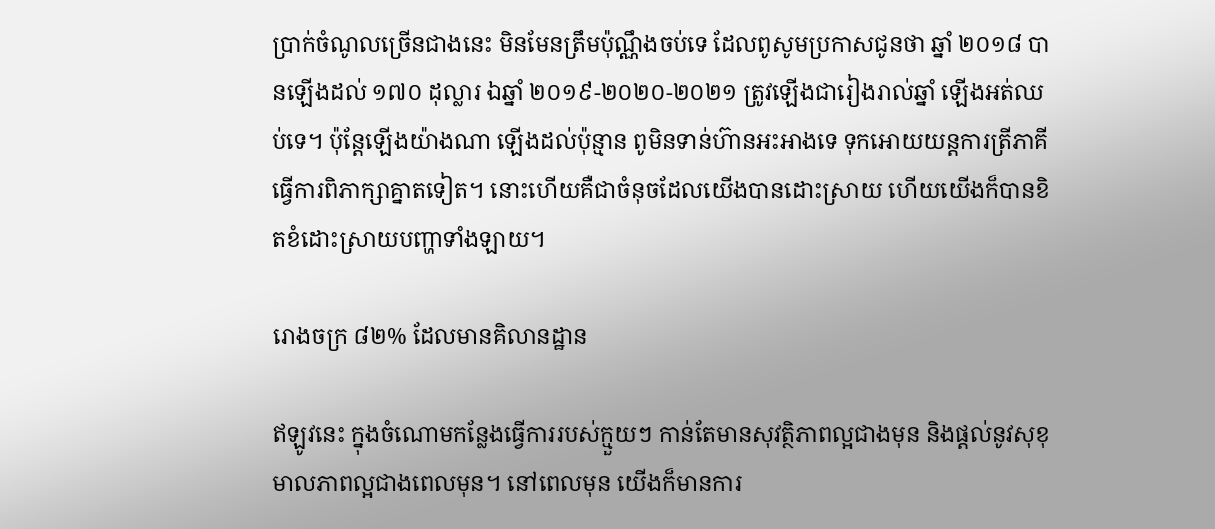ប្រាក់ចំណូលច្រើនជាងនេះ មិនមែនត្រឹមប៉ុណ្ណឹងចប់ទេ ដែលពូសូមប្រកាសជូនថា ឆ្នាំ ២០១៨ បានឡើងដល់ ១៧០ ដុល្លារ ឯឆ្នាំ ២០១៩-២០២០-២០២១ ត្រូវឡើងជារៀងរាល់ឆ្នាំ ឡើងអត់ឈប់ទេ។ ប៉ុន្តែឡើងយ៉ាងណា ឡើងដល់ប៉ុន្មាន ពូមិនទាន់ហ៊ានអះអាងទេ ទុកអោយយន្តការត្រីភាគីធ្វើការពិភាក្សាគ្នាតទៀត។ នោះហើយគឺជាចំនុចដែលយើងបានដោះស្រាយ ហើយយើងក៏បានខិតខំដោះស្រាយបញ្ហាទាំងឡាយ។

រោងចក្រ ៨២% ដែលមានគិលានដ្ឋាន

ឥឡូវនេះ ក្នុងចំណោមកន្លែងធ្វើការរបស់ក្មួយៗ កាន់តែមានសុវត្ថិភាពល្អជាងមុន និងផ្តល់នូវសុខុមាលភាពល្អជាងពេលមុន។ នៅពេលមុន យើងក៏មានការ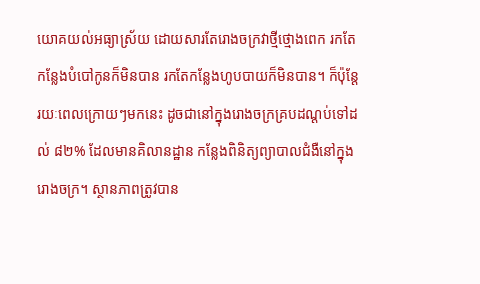យោគយល់អធ្យាស្រ័យ ដោយសារតែរោងចក្រវាថ្មីថ្មោងពេក រកតែកន្លែងបំបៅកូនក៏មិនបាន រកតែកន្លែងហូបបាយក៏មិនបាន។ ក៏ប៉ុន្តែ រយៈពេលក្រោយៗមកនេះ ដូចជានៅក្នុងរោងចក្រគ្របដណ្តប់ទៅដល់ ៨២% ដែលមានគិលានដ្ឋាន កន្លែងពិនិត្យព្យាបាលជំងឺនៅក្នុងរោងចក្រ។ ស្ថានភាពត្រូវបាន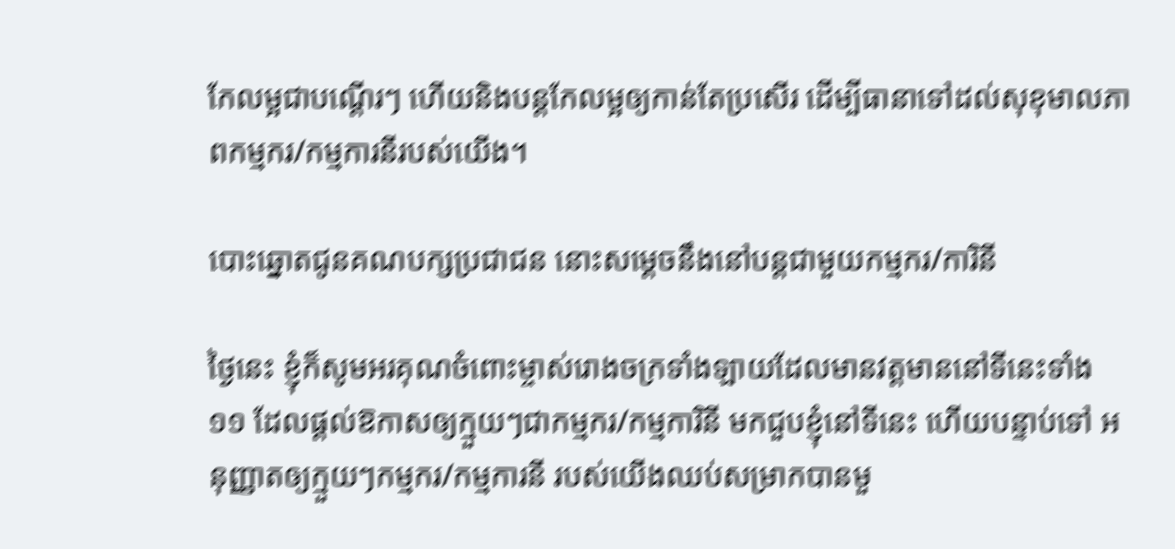កែលម្អជាបណ្តើរៗ ហើយនិងបន្តកែលម្អឲ្យកាន់តែប្រសើរ ដើម្បីធានាទៅដល់សុខុមាលភាពកម្មករ/កម្មការនីរបស់យើង។

បោះឆ្នោតជូនគណបក្សប្រជាជន នោះសម្តេចនឹងនៅបន្តជាមួយកម្មករ/ការិនី

ថ្ងៃនេះ ខ្ញុំក៏សូមអរគុណចំពោះម្ចាស់រោងចក្រទាំងឡាយដែលមានវត្តមាននៅទីនេះទាំង ១១ ដែលផ្តល់ឱកាសឲ្យក្មួយៗជាកម្មករ/កម្មការិនី មកជួបខ្ញុំនៅទីនេះ ហើយបន្ទាប់ទៅ អនុញ្ញាតឲ្យក្មួយៗកម្មករ/កម្មការនី របស់យើងឈប់សម្រាកបានមួ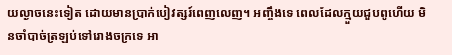យល្ងាចនេះទៀត ដោយមានប្រាក់បៀវត្សរ៍ពេញលេញ។ អញ្ចឹងទេ ពេលដែលក្មួយជួបពូហើយ មិនចាំបាច់ត្រឡប់ទៅរោងចក្រទេ អា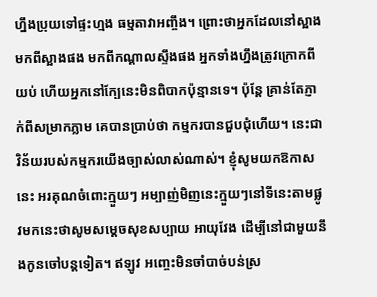ហ្នឹងប្រុយទៅផ្ទះហ្មង ធម្មតាវាអញ្ចឹង។ ព្រោះថាអ្នកដែលនៅស្អាង មកពីស្អាងផង មកពីកណ្តាលស្ទឹងផង អ្នកទាំងហ្នឹងត្រូវក្រោកពីយប់ ហើយអ្នកនៅក្បែនេះមិនពិបាកប៉ុន្មានទេ។ ប៉ុន្តែ គ្រាន់តែភ្ញាក់ពីសម្រាកភ្លាម គេបានប្រាប់ថា កម្មករបានជួបជុំហើយ។ នេះជាវិន័យរបស់កម្មករយើងច្បាស់លាស់ណាស់។ ខ្ញុំសូមយកឱកាសនេះ អរគុណចំពោះក្មួយៗ អម្បាញ់មិញនេះក្មួយៗនៅទីនេះតាមផ្លូវមកនេះថាសូមសម្តេចសុខសប្បាយ អាយុវែង ដើម្បីនៅជាមួយនឹងកូនចៅបន្តទៀត។ ឥឡូវ អញ្ចេះមិនចាំបាច់បន់ស្រ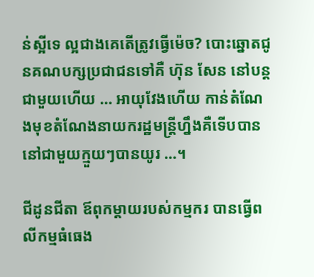ន់ស្អីទេ ល្អជាងគេតើត្រូវធ្វើម៉េច? បោះឆ្នោតជូនគណបក្សប្រជាជនទៅគឺ ហ៊ុន សែន នៅបន្តជាមួយហើយ … អាយុវែងហើយ កាន់តំណែងមុខតំណែងនាយករដ្ឋមន្ត្រីហ្នឹងគឺទើបបាននៅជាមួយក្មួយៗបានយូរ …។

ជីដូនជីតា ឪពុកម្តាយរបស់កម្មករ បានធ្វើពលីកម្មធំធេង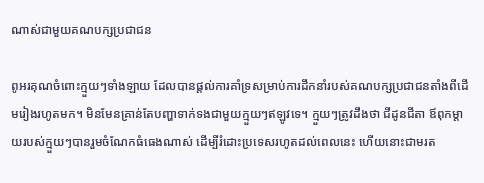ណាស់ជាមួយគណបក្សប្រជាជន

ពូអរគុណចំពោះក្មួយៗទាំងឡាយ ដែលបានផ្តល់ការគាំទ្រសម្រាប់ការដឹកនាំរបស់គណបក្សប្រជាជនតាំងពីដើមរៀងរហូតមក។ មិនមែនគ្រាន់តែបញ្ហាទាក់ទងជាមួយក្មួយៗឥឡូវទេ។ ក្មួយៗត្រូវដឹងថា ជីដូនជីតា ឪពុកម្តាយរបស់ក្មួយៗបានរួមចំណែកធំធេងណាស់ ដើម្បីរំដោះប្រទេសរហូតដល់ពេលនេះ ហើយនោះជាមរត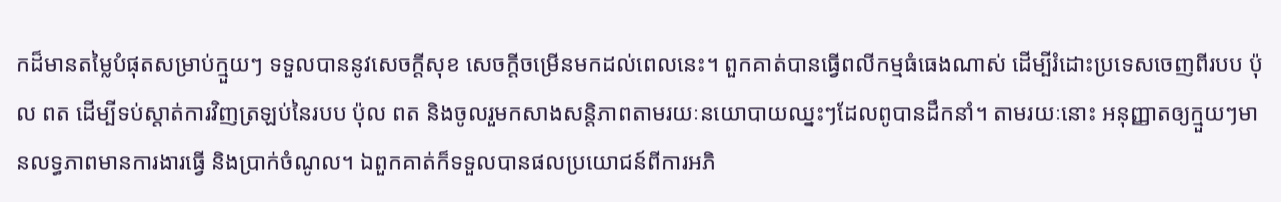កដ៏មានតម្លៃបំផុតសម្រាប់ក្មួយៗ ទទួលបាននូវសេចក្តីសុខ សេចក្តីចម្រើនមកដល់ពេលនេះ។ ពួកគាត់បានធ្វើពលីកម្មធំធេងណាស់ ដើម្បីរំដោះប្រទេសចេញពីរបប ប៉ុល ពត ដើម្បីទប់ស្តាត់ការវិញត្រឡប់នៃរបប ប៉ុល ពត និងចូលរួមកសាងសន្តិភាពតាមរយៈនយោបាយឈ្នះៗដែលពូបានដឹកនាំ។ តាមរយៈនោះ អនុញ្ញាតឲ្យក្មួយៗមានលទ្ធភាពមានការងារធ្វើ និងប្រាក់ចំណូល។ ឯពួកគាត់ក៏ទទួលបានផលប្រយោជន៍ពីការអភិ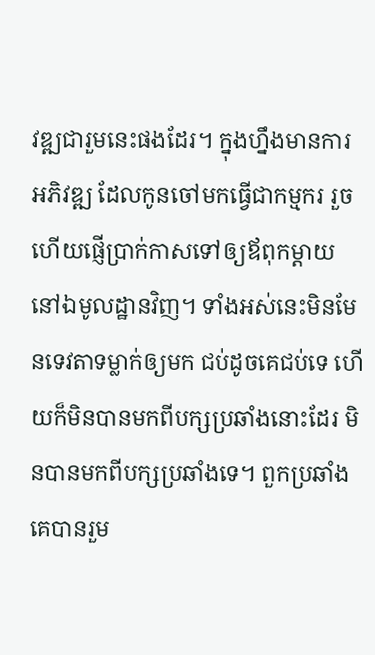វឌ្ឍជារួមនេះផងដែរ។ ក្នុងហ្នឹងមានការអភិវឌ្ឍ ដែលកូនចៅមកធ្វើជាកម្មករ រួចហើយផ្ញើប្រាក់កាសទៅឲ្យឪពុកម្តាយនៅឯមូលដ្ឋានវិញ។ ទាំងអស់នេះមិនមែនទេវតាទម្លាក់ឲ្យមក ជប់ដូចគេជប់ទេ ហើយក៏មិនបានមកពីបក្សប្រឆាំងនោះដែរ មិនបានមកពីបក្សប្រឆាំងទេ។ ពួកប្រឆាំងគេបានរួម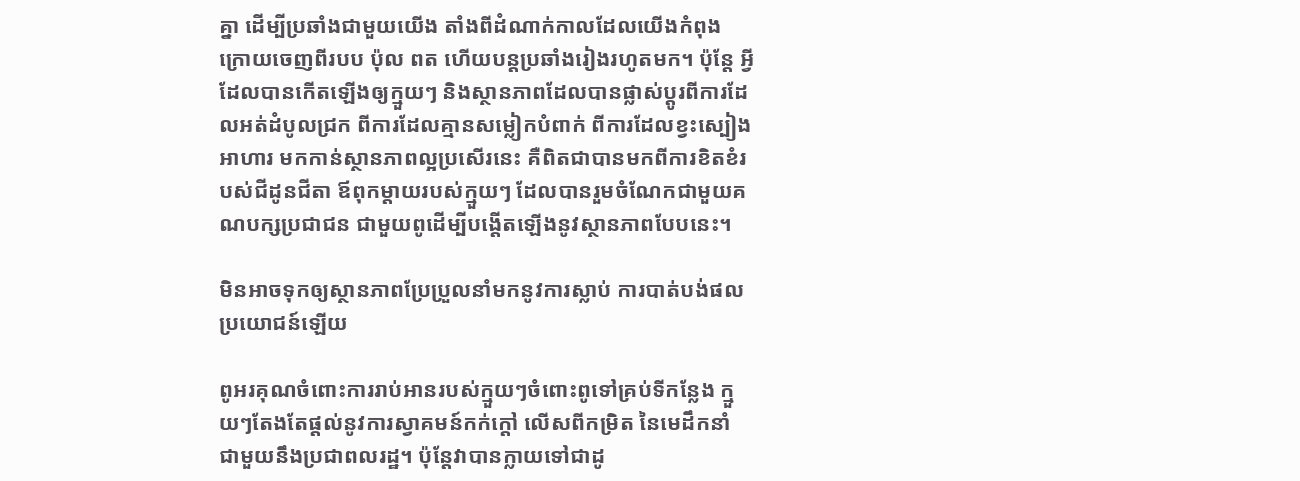គ្នា ដើម្បីប្រឆាំងជាមួយយើង តាំងពីដំណាក់កាលដែលយើងកំពុង ក្រោយចេញពីរបប ប៉ុល ពត ហើយបន្តប្រឆាំងរៀងរហូតមក។ ប៉ុន្តែ អ្វីដែលបានកើតឡើងឲ្យក្មួយៗ និងស្ថានភាពដែលបានផ្លាស់ប្តូរពីការដែលអត់ដំបូលជ្រក ពីការដែលគ្មានសម្លៀកបំពាក់ ពីការដែលខ្វះស្បៀងអាហារ មកកាន់ស្ថានភាពល្អប្រសើរនេះ គឺពិតជាបានមកពីការខិតខំរបស់ជីដូនជីតា ឪពុកម្តាយរបស់ក្មួយៗ ដែលបានរួមចំណែកជាមួយគណបក្សប្រជាជន ជាមួយពូដើម្បីបង្តើតឡើងនូវស្ថានភាពបែបនេះ។

មិនអាចទុកឲ្យស្ថានភាពប្រែប្រួលនាំមកនូវការស្លាប់ ការបាត់បង់ផលប្រយោជន៍ឡើយ

ពូអរគុណចំពោះការរាប់អានរបស់ក្មួយៗចំពោះពូទៅគ្រប់ទីកន្លែង ក្មួយៗតែងតែផ្តល់នូវការស្វាគមន៍កក់ក្តៅ លើសពីកម្រិត នៃមេដឹកនាំ ជាមួយនឹងប្រជាពលរដ្ឋ។ ប៉ុន្តែវាបានក្លាយទៅជាដូ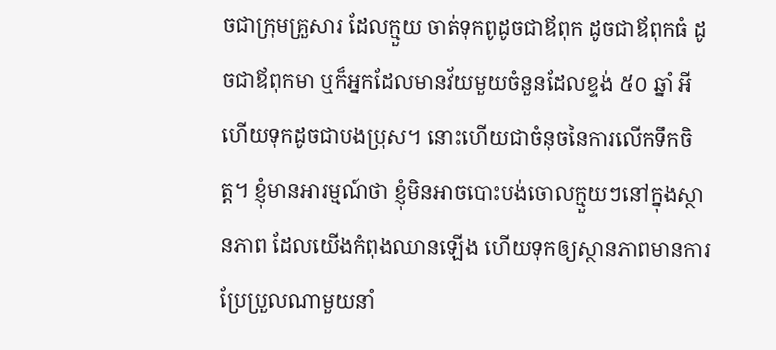ចជាក្រុមគ្រួសារ ដែលក្មួយ ចាត់ទុកពូដូចជាឪពុក ដូចជាឪពុកធំ ដូចជាឪពុកមា ឬក៏អ្នកដែលមានវ័យមួយចំនួនដែលខ្ទង់ ៥០ ឆ្នាំ អីហើយទុកដូចជាបងប្រុស។ នោះហើយជាចំនុចនៃការលើកទឹកចិត្ត។ ខ្ញុំមានអារម្មណ៍ថា ខ្ញុំមិនអាចបោះបង់ចោលក្មួយៗនៅក្នុងស្ថានភាព ដែលយើងកំពុងឈានឡើង ហើយទុកឲ្យស្ថានភាពមានការប្រែប្រួលណាមួយនាំ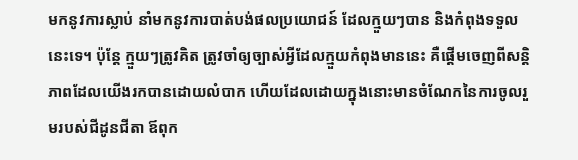មកនូវការស្លាប់ នាំមកនូវការបាត់បង់ផលប្រយោជន៍ ដែលក្មួយៗបាន និងកំពុងទទួលនេះទេ។ ប៉ុន្តែ ក្មួយៗត្រូវគិត ត្រូវចាំឲ្យច្បាស់អ្វីដែលក្មួយកំពុងមាននេះ គឺផ្តើមចេញពីសន្តិភាពដែលយើងរកបានដោយលំបាក ហើយដែលដោយក្នុងនោះមានចំណែកនៃការចូលរួមរបស់ជីដូនជីតា ឪពុក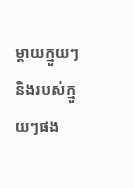ម្តាយក្មួយៗ និងរបស់ក្មួយៗផង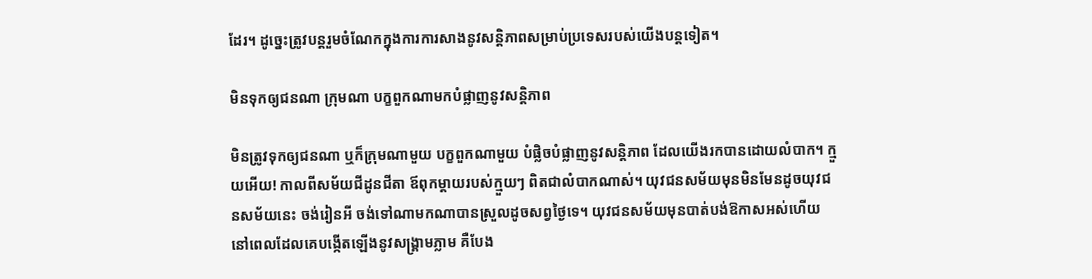ដែរ។ ដូច្នេះត្រូវបន្តរួមចំណែកក្នុងការការសាងនូវសន្តិភាពសម្រាប់ប្រទេសរបស់យើងបន្តទៀត។

មិនទុកឲ្យជនណា ក្រុមណា បក្ខពួកណាមកបំផ្លាញនូវសន្តិភាព

មិនត្រូវទុកឲ្យជនណា ឬក៏ក្រុមណាមួយ បក្ខពួកណាមួយ បំផ្លិចបំផ្លាញនូវសន្តិភាព ដែលយើងរកបានដោយលំបាក។ ក្មួយអើយ! កាលពីសម័យជីដូនជីតា ឪពុកម្តាយរបស់ក្មួយៗ ពិតជាលំបាកណាស់។ យុវជនសម័យមុនមិនមែនដូចយុវជនសម័យនេះ ចង់រៀនអី ចង់ទៅណាមកណាបានស្រួលដូចសព្វថ្ងៃទេ។ យុវជនសម័យមុនបាត់បង់ឱកាសអស់ហើយ នៅពេលដែលគេបង្កើតឡើងនូវសង្គ្រាមភ្លាម គឺបែង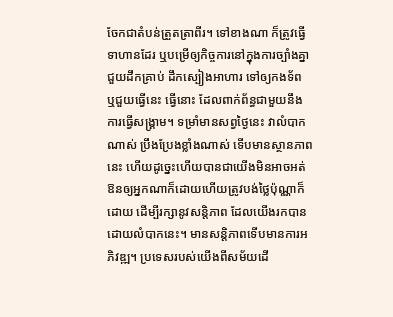ចែកជាតំបន់ត្រួតត្រាពីរ។ ទៅខាងណា ក៏ត្រូវធ្វើទាហានដែរ ឬបម្រើឲ្យកិច្ចការនៅក្នុងការច្បាំងគ្នា ជួយដឹកគ្រាប់ ដឹកស្បៀងអាហារ ទៅឲ្យកងទ័ព ឬជួយធ្វើនេះ ធ្វើនោះ ដែលពាក់ព័ន្ធជាមួយនឹងការធ្វើសង្គ្រាម។ ទម្រាំមានសព្វថ្ងៃនេះ វាលំបាកណាស់ ប្រឹងប្រែងខ្លាំងណាស់ ទើបមានស្ថានភាពនេះ ហើយដូច្នេះហើយបានជាយើងមិនអាចអត់ឱនឲ្យអ្នកណាក៏ដោយហើយត្រូវបង់ថ្លៃប៉ុណ្ណាក៏ដោយ ដើម្បីរក្សានូវសន្តិភាព ដែលយើងរកបានដោយលំបាកនេះ។ មានសន្តិភាពទើបមានការអភិវឌ្ឍ។ ប្រទេសរបស់យើងពីសម័យដើ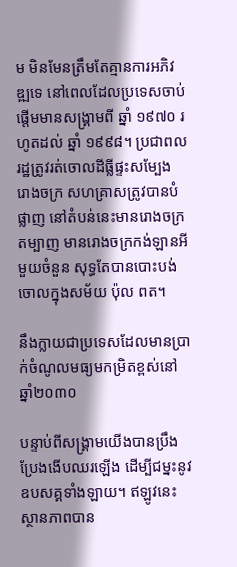ម មិនមែនត្រឹមតែគ្មានការអភិវឌ្ឍទេ នៅពេលដែលប្រទេសចាប់ផ្តើមមានសង្គ្រាមពី ឆ្នាំ ១៩៧០ រហូតដល់ ឆ្នាំ ១៩៩៨។ ប្រជាពលរដ្ឋត្រូវរត់ចោលដីធ្លីផ្ទះសម្បែង រោងចក្រ សហគ្រាសត្រូវបានបំផ្លាញ នៅតំបន់នេះមានរោងចក្រតម្បាញ មានរោងចក្រកង់ឡានអីមួយចំនួន សុទ្ធតែបានបោះបង់ចោលក្នុងសម័យ ប៉ុល ពត។

នឹងក្លាយជាប្រទេសដែលមានប្រាក់ចំណូលមធ្យមកម្រិតខ្ពស់នៅ ឆ្នាំ២០៣០

បន្ទាប់ពីសង្គ្រាមយើងបានប្រឹងប្រែងងើបឈរឡើង ដើម្បីជម្នះនូវឧបសគ្គទាំងឡាយ។ ឥឡូវនេះ ស្ថានភាពបាន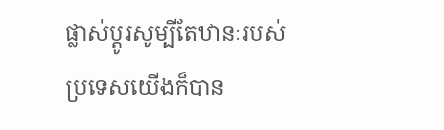ផ្លាស់ប្តូរសូម្បីតែឋានៈរបស់ប្រទេសយើងក៏បាន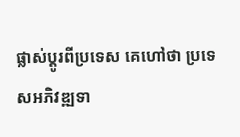ផ្លាស់ប្តូរពីប្រទេស គេហៅថា ប្រទេសអភិវឌ្ឍទា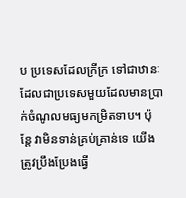ប ប្រទេសដែលក្រីក្រ ទៅជាឋានៈដែលជាប្រទេសមួយដែលមានប្រាក់ចំណូលមធ្យមកម្រិតទាប។ ប៉ុន្តែ វាមិនទាន់គ្រប់គ្រាន់ទេ យើងត្រូវប្រឹងប្រែងធ្វើ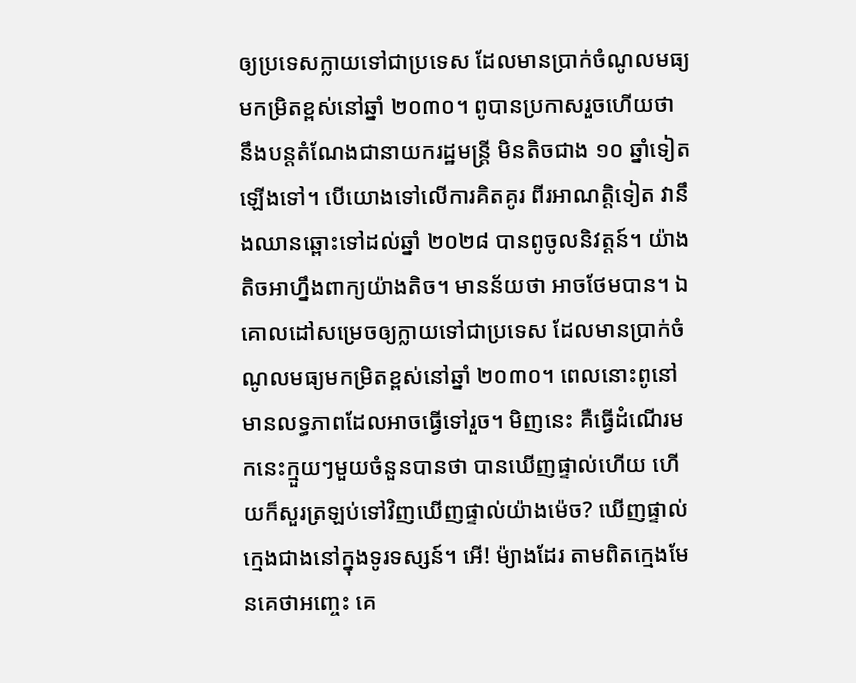ឲ្យប្រទេសក្លាយទៅជាប្រទេស ដែលមានប្រាក់ចំណូលមធ្យមកម្រិតខ្ពស់នៅឆ្នាំ ២០៣០។ ពូបានប្រកាសរួចហើយថា នឹងបន្តតំណែងជានាយករដ្ឋមន្ត្រី មិនតិចជាង ១០ ឆ្នាំទៀតឡើងទៅ។ បើយោងទៅលើការគិតគូរ ពីរអាណត្តិទៀត វានឹងឈានឆ្ពោះទៅដល់ឆ្នាំ ២០២៨ បានពូចូលនិវត្តន៍។ យ៉ាងតិចអាហ្នឹងពាក្យយ៉ាងតិច។ មានន័យថា អាចថែមបាន។ ឯគោលដៅសម្រេចឲ្យក្លាយទៅជាប្រទេស ដែលមានប្រាក់ចំណូលមធ្យមកម្រិតខ្ពស់នៅឆ្នាំ ២០៣០។ ពេលនោះពូនៅមានលទ្ធភាពដែលអាចធ្វើទៅរួច។ មិញនេះ គឺធ្វើដំណើរមកនេះក្មួយៗមួយចំនួនបានថា បានឃើញផ្ទាល់ហើយ ហើយក៏សួរត្រឡប់ទៅវិញឃើញផ្ទាល់យ៉ាងម៉េច? ឃើញផ្ទាល់ក្មេងជាងនៅក្នុងទូរទស្សន៍។ អើ! ម៉្យាងដែរ តាមពិតក្មេងមែនគេថាអញ្ចេះ គេ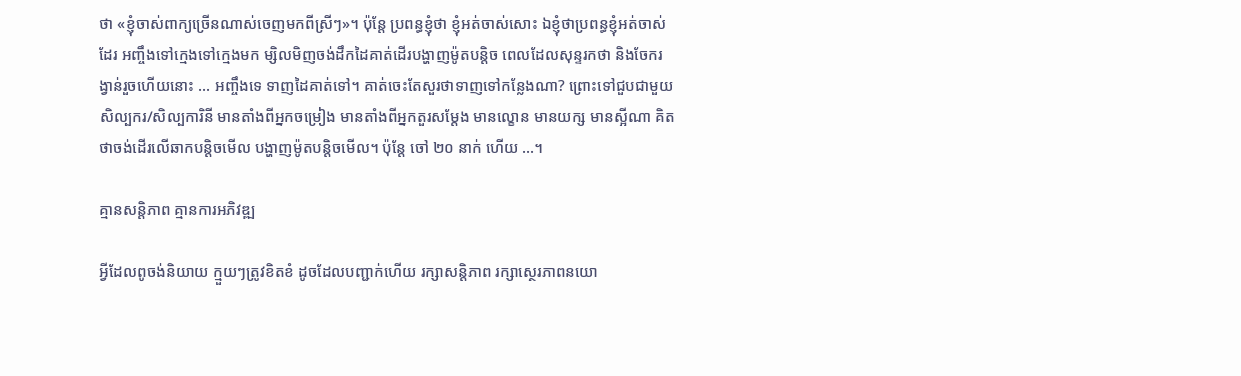ថា «ខ្ញុំចាស់ពាក្យច្រើនណាស់ចេញមកពីស្រីៗ»។ ប៉ុន្តែ ប្រពន្ធខ្ញុំថា ខ្ញុំអត់ចាស់សោះ ឯខ្ញុំថាប្រពន្ធខ្ញុំអត់ចាស់ដែរ អញ្ចឹងទៅក្មេងទៅក្មេងមក ម្សិលមិញចង់ដឹកដៃគាត់ដើរបង្ហាញម៉ូតបន្តិច ពេលដែលសុន្ទរកថា និងចែករង្វាន់រួចហើយនោះ … អញ្ចឹងទេ ទាញដៃគាត់ទៅ។ គាត់ចេះតែសួរថាទាញទៅកន្លែងណា? ព្រោះទៅជួបជាមួយសិល្បករ/សិល្បការិនី មានតាំងពីអ្នកចម្រៀង មានតាំងពីអ្នកតួរសម្តែង មានល្ខោន មានយក្ស មានស្អីណា គិតថាចង់ដើរលើឆាកបន្តិចមើល បង្ហាញម៉ូតបន្តិចមើល។ ប៉ុន្តែ ចៅ ២០ នាក់ ហើយ …។

គ្មានសន្តិភាព គ្មានការអភិវឌ្ឍ

អ្វីដែលពូចង់និយាយ ក្មួយៗត្រូវខិតខំ ដូចដែលបញ្ជាក់ហើយ រក្សាសន្តិភាព រក្សាស្ថេរភាពនយោ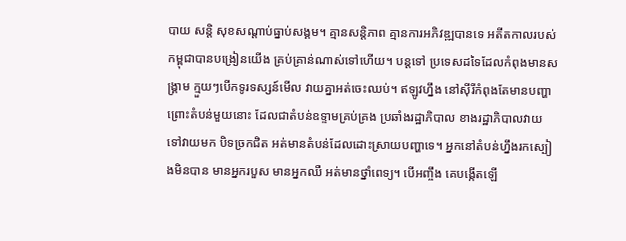បាយ សន្តិ សុខសណ្តាប់ធ្នាប់សង្គម។ គ្មានសន្តិភាព គ្មានការអភិវឌ្ឍបានទេ អតីតកាលរបស់កម្ពុជាបានបង្រៀនយើង គ្រប់គ្រាន់ណាស់ទៅហើយ។ បន្តទៅ ប្រទេសដទៃដែលកំពុងមានសង្គ្រាម ក្មួយៗបើកទូរទស្សន៍មើល វាយគ្នាអត់ចេះឈប់។ ឥឡូវហ្នឹង នៅស៊ីរីកំពុងតែមានបញ្ហា ព្រោះតំបន់មួយនោះ ដែលជាតំបន់ឧទ្ទាមគ្រប់គ្រង ប្រឆាំងរដ្ឋាភិបាល ខាងរដ្ឋាភិបាលវាយទៅវាយមក បិទច្រកជិត អត់មានតំបន់ដែលដោះស្រាយបញ្ហាទេ។ អ្នកនៅតំបន់ហ្នឹងរកស្បៀងមិនបាន មានអ្នករបួស មានអ្នកឈឺ អត់មានថ្នាំពេទ្យ។ បើអញ្ចឹង គេបង្កើតឡើ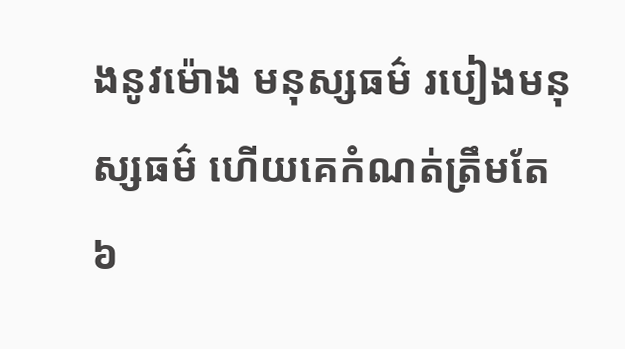ងនូវម៉ោង មនុស្សធម៌ របៀងមនុស្សធម៌ ហើយគេកំណត់ត្រឹមតែ ៦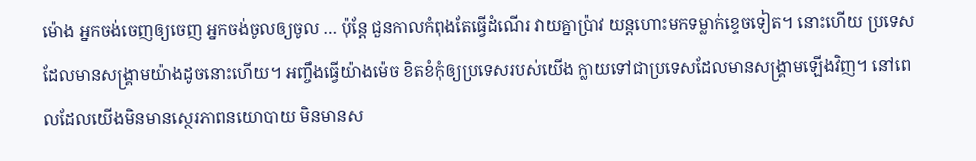ម៉ោង អ្នកចង់ចេញឲ្យចេញ អ្នកចង់ចូលឲ្យចូល … ប៉ុន្តែ ជួនកាលកំពុងតែធ្វើដំណើរ វាយគ្នាប្រ៉ាវ យន្តហោះមកទម្លាក់ខ្ទេចទៀត។ នោះហើយ ប្រទេសដែលមានសង្គ្រាមយ៉ាងដូចនោះហើយ។ អញ្ចឹងធ្វើយ៉ាងម៉េច ខិតខំកុំឲ្យប្រទេសរបស់យើង ក្លាយទៅជាប្រទេសដែលមានសង្គ្រាមឡើងវិញ។ នៅពេលដែលយើងមិនមានស្ថេរភាពនយោបាយ មិនមានស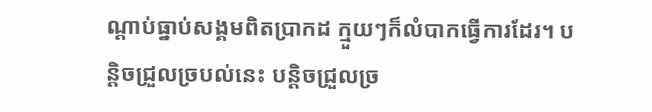ណ្តាប់ធ្នាប់សង្គមពិតប្រាកដ ក្មួយៗក៏លំបាកធ្វើការដែរ។ បន្តិចជ្រួលច្របល់នេះ បន្តិចជ្រួលច្រ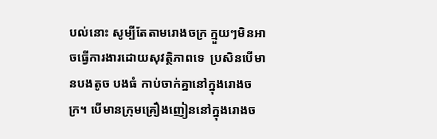បល់នោះ សូម្បីតែតាមរោងចក្រ ក្មួយៗមិនអាចធ្វើការងារដោយសុវត្ថិភាពទេ  ប្រសិនបើមានបងតូច បងធំ កាប់ចាក់គ្នានៅក្នុងរោងចក្រ។ បើមានក្រុមគ្រឿងញៀននៅក្នុងរោងច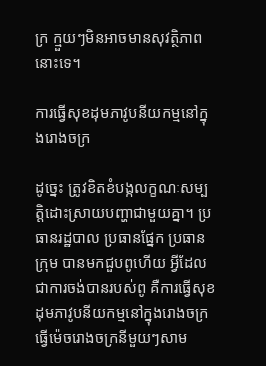ក្រ ក្មួយៗមិនអាចមានសុវត្ថិភាពនោះទេ។

ការធ្វើសុខដុមភាវូបនីយកម្មនៅក្នុងរោងចក្រ

ដូច្នេះ ត្រូវខិតខំបង្កលក្ខណៈសម្បត្តិដោះស្រាយបញ្ហាជាមួយគ្នា។ ប្រធានរដ្ឋបាល ប្រធានផ្នែក ប្រធានក្រុម បានមកជួបពូហើយ អ្វីដែលជាការចង់បានរបស់ពូ គឺការធ្វើសុខដុមភាវូបនីយកម្មនៅក្នុងរោងចក្រ ធ្វើម៉េចរោងចក្រនីមួយៗសាម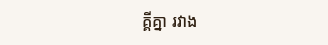គ្គីគ្នា រវាង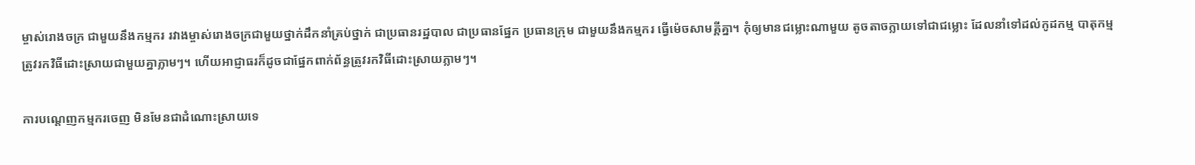ម្ចាស់រោងចក្រ ជាមួយនឹងកម្មករ រវាងម្ចាស់រោងចក្រជាមួយថ្នាក់ដឹកនាំគ្រប់ថ្នាក់ ជាប្រធានរដ្ឋបាល ជាប្រធានផ្នែក ប្រធានក្រុម ជាមួយនឹងកម្មករ ធ្វើម៉េចសាមគ្គីគ្នា។ កុំឲ្យមានជម្លោះណាមួយ តូចតាចក្លាយទៅជាជម្លោះ ដែលនាំទៅដល់កូដកម្ម បាតុកម្ម ត្រូវរកវិធីដោះស្រាយជាមួយគ្នាភ្លាមៗ។ ហើយអាជ្ញាធរក៏ដូចជាផ្នែកពាក់ព័ន្ធត្រូវរកវិធីដោះស្រាយភ្លាមៗ។

ការបណ្តេញកម្មករចេញ មិនមែនជាដំណោះស្រាយទេ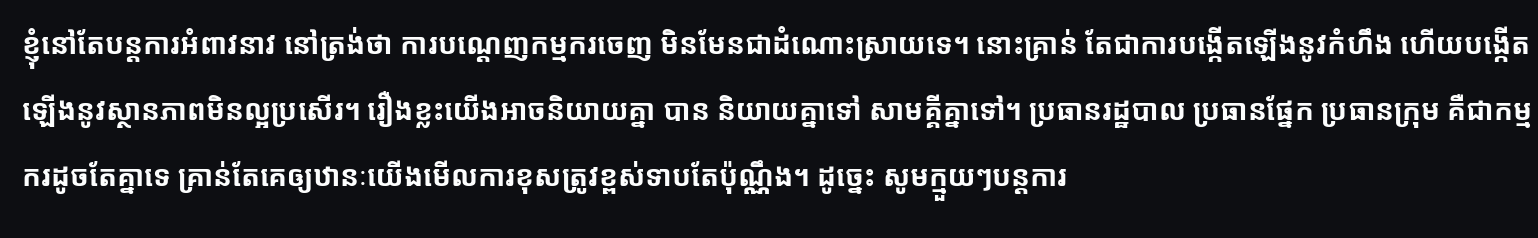ខ្ញុំនៅតែបន្តការអំពាវនាវ នៅត្រង់ថា ការបណ្តេញកម្មករចេញ មិនមែនជាដំណោះស្រាយទេ។ នោះគ្រាន់ តែជាការបង្កើតឡើងនូវកំហឹង ហើយបង្កើតឡើងនូវស្ថានភាពមិនល្អប្រសើរ។ រឿងខ្លះយើងអាចនិយាយគ្នា បាន និយាយគ្នាទៅ សាមគ្គីគ្នាទៅ។ ប្រធានរដ្ឋបាល ប្រធានផ្នែក ប្រធានក្រុម គឺជាកម្មករដូចតែគ្នាទេ គ្រាន់តែគេឲ្យឋានៈយើងមើលការខុសត្រូវខ្ពស់ទាបតែប៉ុណ្ណឹង។ ដូច្នេះ សូមក្មួយៗបន្តការ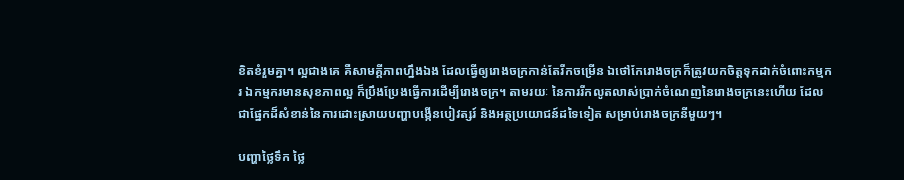ខិតខំរួមគ្នា។ ល្អជាងគេ គឺសាមគ្គីភាពហ្នឹងឯង ដែលធ្វើឲ្យរោងចក្រកាន់តែរីកចម្រើន ឯថៅកែរោងចក្រក៏ត្រូវយកចិត្តទុកដាក់ចំពោះកម្មករ ឯកម្មករមានសុខភាពល្អ ក៏ប្រឹងប្រែងធ្វើការដើម្បីរោងចក្រ។ តាមរយៈ នៃការរីកលូតលាស់ប្រាក់ចំណេញនៃរោងចក្រនេះហើយ ដែលជាផ្នែកដ៏សំខាន់នៃការដោះស្រាយបញ្ហាបង្កើនបៀវត្សរ៍ និងអត្ថប្រយោជន៍ដទៃទៀត សម្រាប់រោងចក្រនីមួយៗ។

បញ្ហាថ្លៃទឹក ថ្លៃ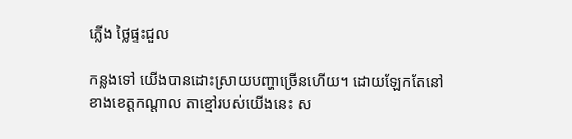ភ្លើង ថ្លៃផ្ទះជួល

កន្លងទៅ យើងបានដោះស្រាយបញ្ហាច្រើនហើយ។ ដោយឡែកតែនៅខាងខេត្តកណ្តាល តាខ្មៅរបស់យើងនេះ ស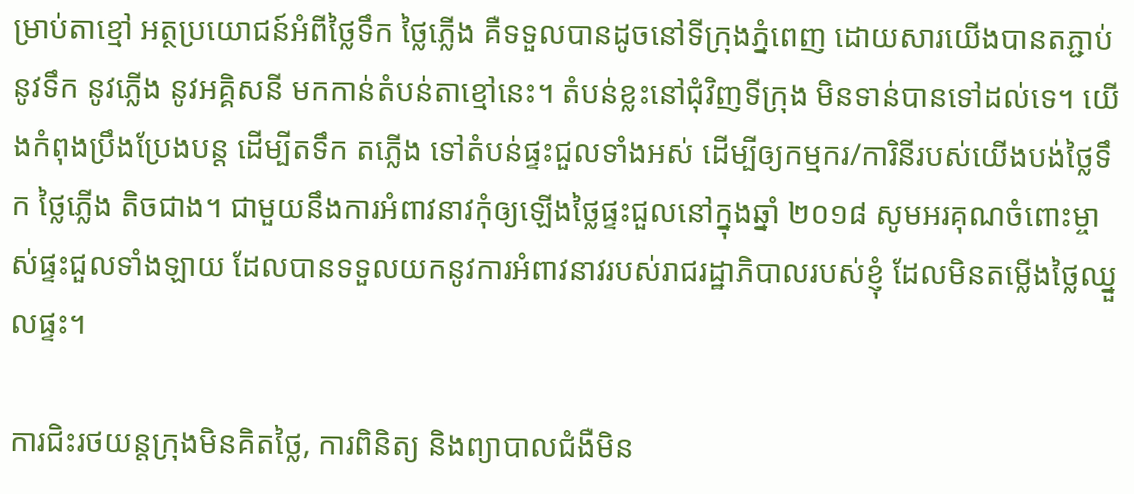ម្រាប់តាខ្មៅ អត្ថប្រយោជន៍អំពីថ្លៃទឹក ថ្លៃភ្លើង គឺទទួលបានដូចនៅទីក្រុងភ្នំពេញ ដោយសារយើងបានតភ្ជាប់នូវទឹក នូវភ្លើង នូវអគ្គិសនី មកកាន់តំបន់តាខ្មៅនេះ។ តំបន់ខ្លះនៅជុំវិញទីក្រុង មិនទាន់បានទៅដល់ទេ។ យើងកំពុងប្រឹងប្រែងបន្ត ដើម្បីតទឹក តភ្លើង ទៅតំបន់ផ្ទះជួលទាំងអស់ ដើម្បីឲ្យកម្មករ/ការិនីរបស់យើងបង់ថ្លៃទឹក ថ្លៃភ្លើង តិចជាង។ ជាមួយនឹងការអំពាវនាវកុំឲ្យឡើងថ្លៃផ្ទះជួលនៅក្នុងឆ្នាំ ២០១៨ សូមអរគុណចំពោះម្ចាស់ផ្ទះជួលទាំងឡាយ ដែលបានទទួលយកនូវការអំពាវនាវរបស់រាជរដ្ឋាភិបាលរបស់ខ្ញុំ ដែលមិនតម្លើងថ្លៃឈ្នួលផ្ទះ។

ការជិះរថយន្តក្រុងមិនគិតថ្លៃ, ការពិនិត្យ និងព្យាបាលជំងឺមិន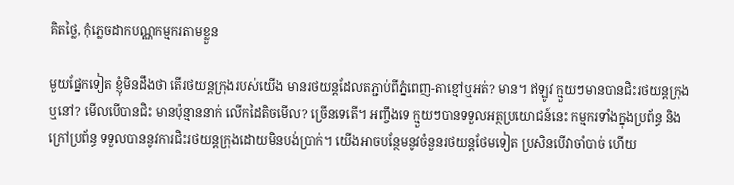គិតថ្លៃ, កុំភ្លេចដាកបណ្ណកម្មករតាមខ្លួន

មួយផ្នែកទៀត ខ្ញុំមិនដឹងថា តើរថយន្តក្រុងរបស់យើង មានរថយន្តដែលតភ្ជាប់ពីភ្នំពេញ-តាខ្មៅឬអត់? មាន។ ឥឡូវ ក្មួយៗមានបានជិះរថយន្តក្រុង ឬនៅ? មើលបើបានជិះ មានប៉ុន្មាននាក់ លើកដៃតិចមើល? ច្រើនទេតើ។ អញ្ចឹងទេ ក្មួយៗបានទទួលអត្ថប្រយោជន៍នេះ កម្មករទាំងក្នុងប្រព័ន្ធ និងក្រៅប្រព័ន្ធ ទទួលបាននូវការជិះរថយន្តក្រុងដោយមិនបង់ប្រាក់។ យើងអាចបន្ថែមនូវចំនួនរថយន្តថែមទៀត ប្រសិនបើវាចាំបាច់ ហើយ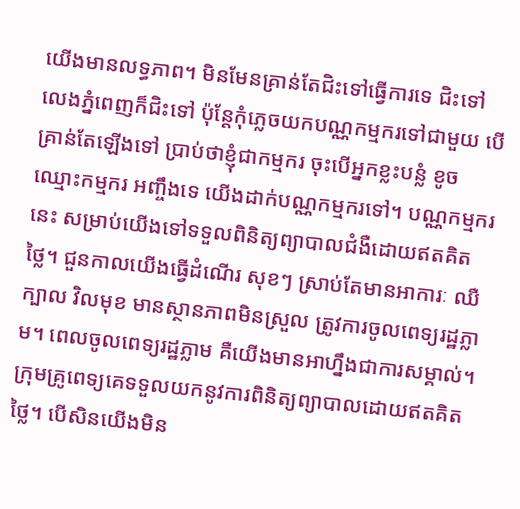យើងមានលទ្ធភាព។ មិនមែនគ្រាន់តែជិះទៅធ្វើការទេ ជិះទៅលេងភ្នំពេញក៏ជិះទៅ ប៉ុន្តែកុំភ្លេចយកបណ្ណកម្មករទៅជាមួយ បើគ្រាន់តែឡើងទៅ ប្រាប់ថាខ្ញុំជាកម្មករ ចុះបើអ្នកខ្លះបន្លំ ខូចឈ្មោះកម្មករ អញ្ចឹងទេ យើងដាក់បណ្ណកម្មករទៅ។ បណ្ណកម្មករនេះ សម្រាប់យើងទៅទទួលពិនិត្យព្យាបាលជំងឺដោយឥតគិតថ្លៃ។ ជួនកាលយើងធ្វើដំណើរ សុខៗ ស្រាប់តែមានអាការៈ ឈឺក្បាល វិលមុខ មានស្ថានភាពមិនស្រួល ត្រូវការចូលពេទ្យរដ្ឋភ្លាម។ ពេលចូលពេទ្យរដ្ឋភ្លាម គឺយើងមានអាហ្នឹងជាការសម្គាល់។ ក្រុមគ្រូពេទ្យគេទទួលយកនូវការពិនិត្យព្យាបាលដោយឥតគិតថ្លៃ។ បើសិនយើងមិន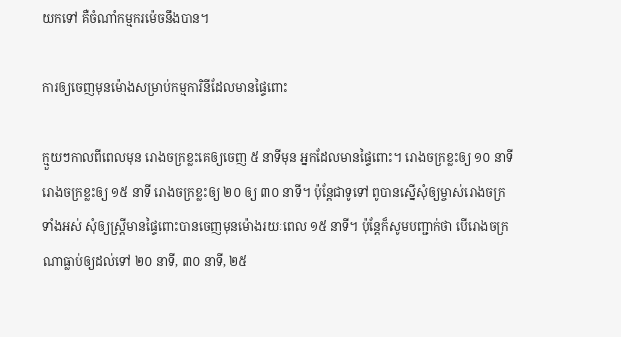យកទៅ គឺចំណាំកម្មករម៉េចនឹងបាន។

ការឲ្យចេញមុនម៉ោងសម្រាប់កម្មការិនីដែលមានផ្ទៃពោះ

ក្មួយៗកាលពីពេលមុន រោងចក្រខ្លះគេឲ្យចេញ ៥ នាទីមុន អ្នកដែលមានផ្ទៃពោះ។ រោងចក្រខ្លះឲ្យ ១០ នាទី រោងចក្រខ្លះឲ្យ ១៥ នាទី រោងចក្រខ្លះឲ្យ ២០ ឲ្យ ៣០ នាទី។ ប៉ុន្តែជាទូទៅ ពូបានស្នើសុំឲ្យម្ចាស់រោងចក្រទាំងអស់ សុំឲ្យស្ត្រីមានផ្ទៃពោះបានចេញមុនម៉ោងរយៈពេល ១៥ នាទី។ ប៉ុន្តែក៏សូមបញ្ជាក់ថា បើរោងចក្រណាធ្លាប់ឲ្យដល់ទៅ ២០ នាទី, ៣០ នាទី, ២៥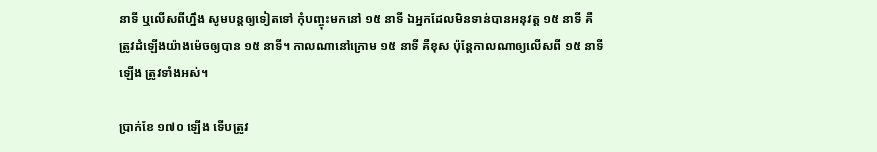នាទី ឬលើសពីហ្នឹង សូមបន្តឲ្យទៀតទៅ កុំបញ្ចុះមកនៅ ១៥ នាទី ឯអ្នកដែលមិនទាន់បានអនុវត្ត ១៥ នាទី គឺត្រូវដំឡើងយ៉ាងម៉េចឲ្យបាន ១៥ នាទី។ កាលណានៅក្រោម ១៥ នាទី គឺខុស ប៉ុន្តែកាលណាឲ្យលើសពី ១៥ នាទីឡើង ត្រូវទាំងអស់។

ប្រាក់ខែ ១៧០ ឡើង ទើបត្រូវ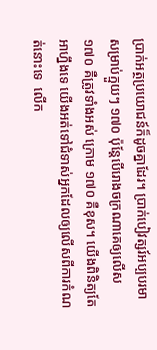ប្រាក់អត្ថប្រយោជន៍ក៏ដូចគ្នាដែរ។ ប្រាក់បៀវត្សរ៍អប្បបរមាសម្រាប់ក្មួយៗ ១៧០ ប៉ុន្តែបើរោងចក្រណាគេឲ្យលើស ១៧០ គឺត្រូវទាំងអស់ ក្រោម ១៧០ គឺខុស។ យើងពិនិត្យតែអាហ្នឹងទេ យើងអត់ទៅជំទាស់អ្នកដែលឲ្យលើសពីការកំណត់នោះទេ  លើក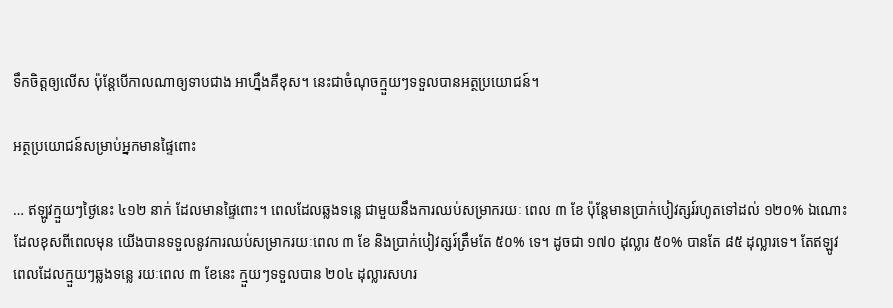ទឹកចិត្តឲ្យលើស ប៉ុន្តែបើកាលណាឲ្យទាបជាង អាហ្នឹងគឺខុស។ នេះជាចំណុចក្មួយៗទទួលបានអត្ថប្រយោជន៍។

អត្ថប្រយោជន៍សម្រាប់អ្នកមានផ្ទៃពោះ

… ឥឡូវក្មួយៗថ្ងៃនេះ ៤១២ នាក់ ដែលមានផ្ទៃពោះ។ ពេលដែលឆ្លងទន្លេ ជាមួយនឹងការឈប់សម្រាករយៈ ពេល ៣ ខែ ប៉ុន្តែមានប្រាក់បៀវត្សរ៍រហូតទៅដល់ ១២០% ឯណោះ ដែលខុសពីពេលមុន យើងបានទទួលនូវការឈប់សម្រាករយៈពេល ៣ ខែ និងប្រាក់បៀវត្សរ៍ត្រឹមតែ ៥០% ទេ។ ដូចជា ១៧០ ដុល្លារ ៥០% បានតែ ៨៥ ដុល្លារទេ។ តែឥឡូវ ពេលដែលក្មួយៗឆ្លងទន្លេ រយៈពេល ៣ ខែនេះ ក្មួយៗទទួលបាន ២០៤ ដុល្លារសហរ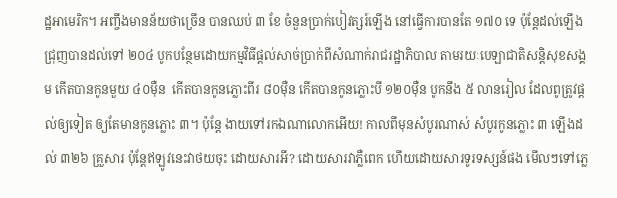ដ្ឋអាមេរិក។ អញ្ចឹងមានន័យថាច្រើន បានឈប់ ៣ ខែ ចំនួនប្រាក់បៀវត្សរ៍ឡើង នៅធ្វើការបានតែ ១៧០ ទេ ប៉ុន្តែដល់ឡើងជ្រុញបានដល់ទៅ ២០៤ បូកបន្ថែមដោយកម្មវិធីផ្តល់សាច់ប្រាក់ពីសំណាក់រាជរដ្ឋាភិបាល តាមរយៈបេឡាជាតិសន្តិសុខសង្គម កើតបានកូនមួយ ៤០ម៉ឺន  កើតបានកូនភ្លោះពីរ ៨០ម៉ឺន កើតបានកូនភ្លោះបី ១២០ម៉ឺន បូកនឹង ៥ លានរៀល ដែលពូត្រូវផ្តល់ឲ្យទៀត ឲ្យតែមានកូនភ្លោះ ៣។ ប៉ុន្តែ ងាយទៅរកឯណាលោកអើយ! កាលពីមុនសំបូរណាស់ សំបូរកូនភ្លោះ ៣ ឡើងដល់ ៣២៦ គ្រួសារ ប៉ុន្តែឥឡូវនេះវាថយចុះ ដោយសារអី? ដោយសារវាភ្លឺពេក ហើយដោយសារទូរទស្សន៍ផង មើលៗទៅភ្លេ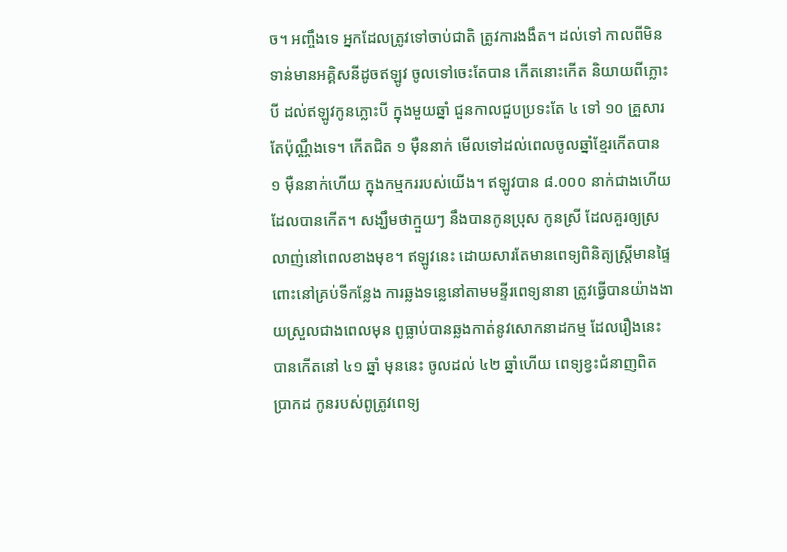ច។ អញ្ចឹងទេ អ្នកដែលត្រូវទៅចាប់ជាតិ ត្រូវការងងឹត។ ដល់ទៅ កាលពីមិនទាន់មានអគ្គិសនីដូចឥឡូវ ចូលទៅចេះតែបាន កើតនោះកើត និយាយពីភ្លោះបី ដល់ឥឡូវកូនភ្លោះបី ក្នុងមួយឆ្នាំ ជួនកាលជួបប្រទះតែ ៤ ទៅ ១០ គ្រួសារ តែប៉ុណ្ណឹងទេ។ កើតជិត ១ ម៉ឺននាក់ មើលទៅដល់ពេលចូលឆ្នាំខ្មែរកើតបាន ១ ម៉ឺននាក់ហើយ ក្នុងកម្មកររបស់យើង។ ឥឡូវបាន ៨.០០០ នាក់ជាងហើយ ដែលបានកើត។ សង្ឃឹមថាក្មួយៗ នឹងបានកូនប្រុស កូនស្រី ដែលគួរឲ្យស្រលាញ់នៅពេលខាងមុខ។ ឥឡូវនេះ ដោយសារតែមានពេទ្យពិនិត្យស្រ្តីមានផ្ទៃពោះនៅគ្រប់ទីកន្លែង ការឆ្លងទន្លេនៅតាមមន្ទីរពេទ្យនានា ត្រូវធ្វើបានយ៉ាងងាយស្រួលជាងពេលមុន ពូធ្លាប់បានឆ្លងកាត់នូវសោកនាដកម្ម ដែលរឿងនេះបានកើតនៅ ៤១ ឆ្នាំ មុននេះ ចូលដល់ ៤២ ឆ្នាំហើយ ពេទ្យខ្វះជំនាញពិតប្រាកដ កូនរបស់ពូត្រូវពេទ្យ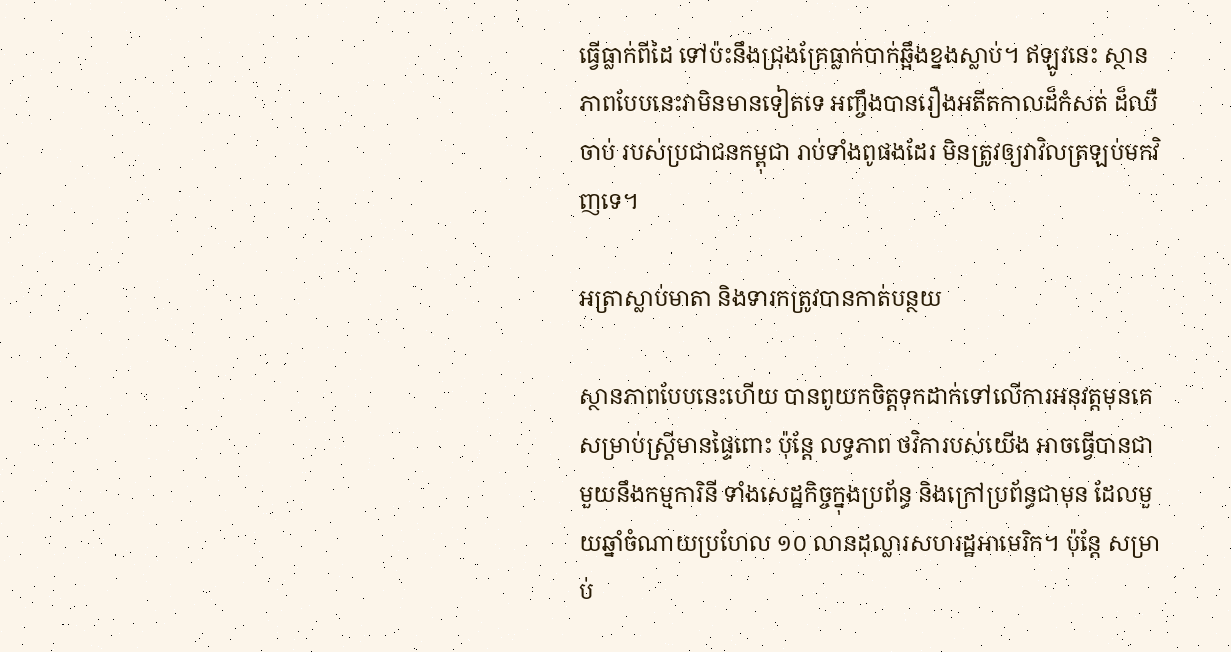ធ្វើធ្លាក់ពីដៃ ទៅប៉ះនឹងជ្រុងគ្រែធ្លាក់បាក់ឆ្អឹងខ្នងស្លាប់។ ឥឡូវនេះ ស្ថានភាពបែបនេះវាមិនមានទៀតទេ អញ្ចឹងបានរឿងអតីតកាលដ៏កំសត់ ដ៏ឈឺចាប់ របស់ប្រជាជនកម្ពុជា រាប់ទាំងពូផងដែរ មិនត្រូវឲ្យវាវិលត្រឡប់មកវិញទេ។

អត្រាស្លាប់មាតា និងទារកត្រូវបានកាត់បន្ថយ

ស្ថានភាពបែបនេះហើយ បានពូយកចិត្តទុកដាក់ទៅលើការអនុវត្តមុនគេសម្រាប់ស្រ្តីមានផ្ទៃពោះ ប៉ុន្តែ លទ្ធភាព ថវិការបស់យើង អាចធ្វើបានជាមួយនឹងកម្មការិនី ទាំងសេដ្ឋកិច្ចក្នុងប្រព័ន្ធ និងក្រៅប្រព័ន្ធជាមុន ដែលមួយឆ្នាំចំណាយប្រហែល ១០ លានដុល្លារសហរដ្ឋអាមេរិក។ ប៉ុន្តែ សម្រាប់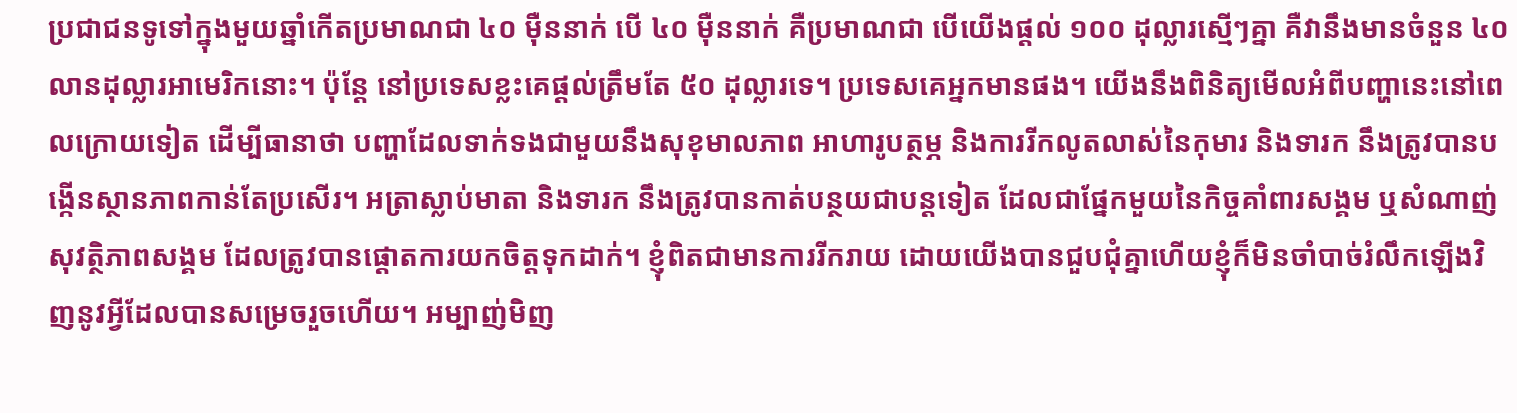ប្រជាជនទូទៅក្នុងមួយឆ្នាំកើតប្រមាណជា ៤០ ម៉ឺននាក់ បើ ៤០ ម៉ឺននាក់ គឺប្រមាណជា បើយើងផ្តល់ ១០០ ដុល្លារស្មើៗគ្នា គឺវានឹងមានចំនួន ៤០ លានដុល្លារអាមេរិកនោះ។ ប៉ុន្តែ នៅប្រទេសខ្លះគេផ្តល់ត្រឹមតែ ៥០ ដុល្លារទេ។ ប្រទេសគេអ្នកមានផង។ យើងនឹងពិនិត្យមើលអំពីបញ្ហានេះនៅពេលក្រោយទៀត ដើម្បីធានាថា បញ្ហាដែលទាក់ទងជាមួយនឹងសុខុមាលភាព អាហារូបត្ថម្ភ និងការរីកលូតលាស់នៃកុមារ និងទារក នឹងត្រូវបានបង្កើនស្ថានភាពកាន់តែប្រសើរ។ អត្រាស្លាប់មាតា និងទារក នឹងត្រូវបានកាត់បន្ថយជាបន្តទៀត ដែលជាផ្នែកមួយនៃកិច្ចគាំពារសង្គម ឬសំណាញ់សុវត្ថិភាពសង្គម ដែលត្រូវបានផ្តោតការយកចិត្តទុកដាក់។ ខ្ញុំពិតជាមានការរីករាយ ដោយយើងបានជួបជុំគ្នាហើយខ្ញុំក៏មិនចាំបាច់រំលឹកឡើងវិញនូវអ្វីដែលបានសម្រេចរួចហើយ។ អម្បាញ់មិញ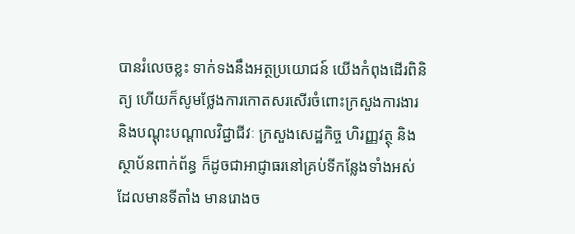បានរំលេចខ្លះ ទាក់ទងនឹងអត្ថប្រយោជន៍ យើងកំពុងដើរពិនិត្យ ហើយក៏សូមថ្លែងការកោតសរសើរចំពោះក្រសួងការងារ និងបណ្តុះបណ្តាលវិជ្ជាជីវៈ ក្រសួងសេដ្ឋកិច្ច ហិរញ្ញវត្ថុ និងស្ថាប័នពាក់ព័ន្ធ ក៏ដូចជាអាជ្ញាធរនៅគ្រប់ទីកន្លែងទាំងអស់ ដែលមានទីតាំង មានរោងច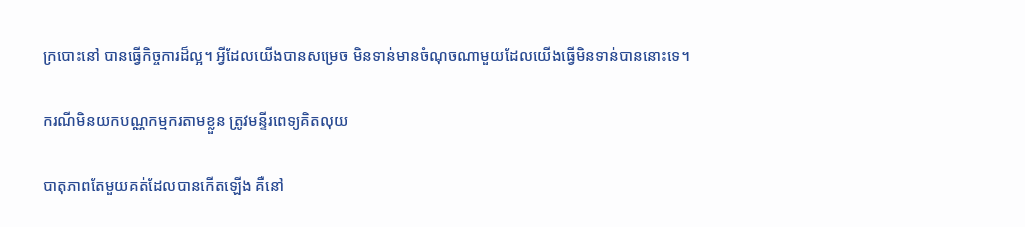ក្របោះនៅ បានធ្វើកិច្ចការដ៏ល្អ។ អ្វីដែលយើងបានសម្រេច មិនទាន់មានចំណុចណាមួយដែលយើងធ្វើមិនទាន់បាននោះទេ។

ករណីមិនយកបណ្ណកម្មករតាមខ្លួន ត្រូវមន្ទីរពេទ្យគិតលុយ

បាតុភាពតែមួយគត់ដែលបានកើតឡើង គឺនៅ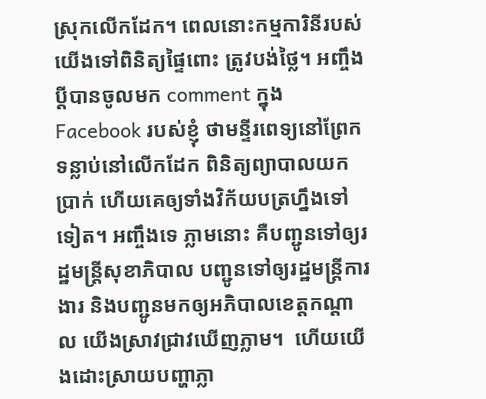ស្រុកលើកដែក។ ពេលនោះកម្មការិនីរបស់យើងទៅពិនិត្យផ្ទៃពោះ ត្រូវបង់ថ្លៃ។ អញ្ចឹង ប្តីបានចូលមក comment ក្នុង Facebook របស់ខ្ញុំ ថាមន្ទីរពេទ្យនៅព្រែកទន្លាប់នៅលើកដែក ពិនិត្យព្យាបាលយកប្រាក់ ហើយគេឲ្យទាំងវិក័យបត្រហ្នឹងទៅទៀត។ អញ្ចឹងទេ ភ្លាមនោះ គឺបញ្ជូនទៅឲ្យរដ្ឋមន្រ្តីសុខាភិបាល បញ្ជូនទៅឲ្យរដ្ឋមន្រ្តីការងារ និងបញ្ជូនមកឲ្យអភិបាលខេត្តកណ្តាល យើងស្រាវជ្រាវឃើញភ្លាម។  ហើយយើងដោះស្រាយបញ្ហាភ្លា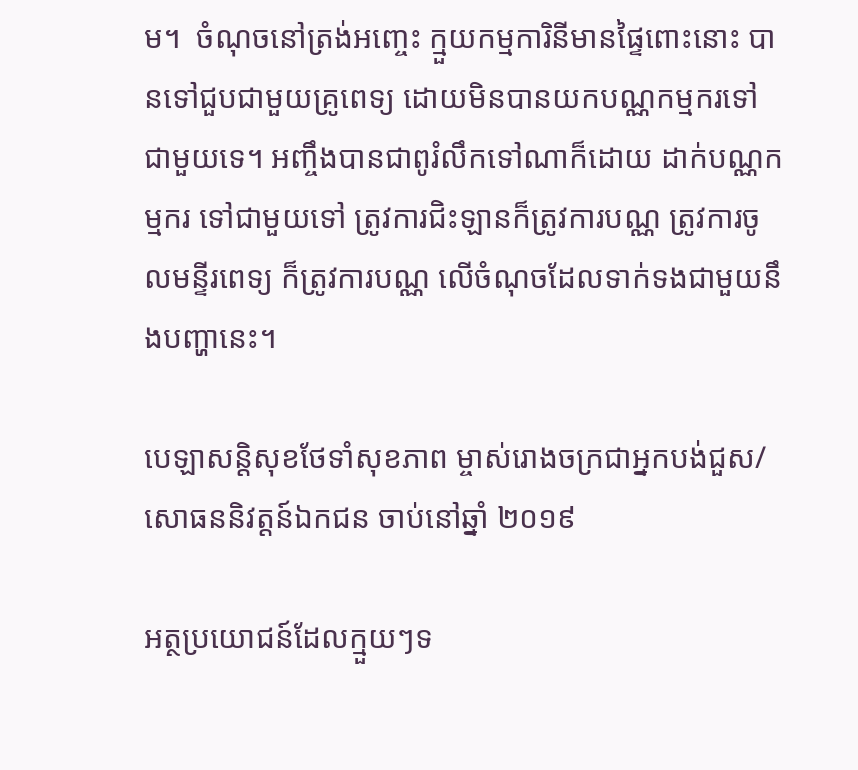ម។  ចំណុចនៅត្រង់អញ្ចេះ ក្មួយកម្មការិនីមានផ្ទៃពោះនោះ បានទៅជួបជាមួយគ្រូពេទ្យ ដោយមិនបានយកបណ្ណកម្មករទៅជាមួយទេ។ អញ្ចឹងបានជាពូរំលឹកទៅណាក៏ដោយ ដាក់បណ្ណកម្មករ ទៅជាមួយទៅ ត្រូវការជិះឡានក៏ត្រូវការបណ្ណ ត្រូវការចូលមន្ទីរពេទ្យ ក៏ត្រូវការបណ្ណ លើចំណុចដែលទាក់ទងជាមួយនឹងបញ្ហានេះ។

បេឡាសន្តិសុខថែទាំសុខភាព ម្ចាស់រោងចក្រជាអ្នកបង់ជួស/សោធននិវត្តន៍ឯកជន ចាប់នៅឆ្នាំ ២០១៩

អត្ថប្រយោជន៍ដែលក្មួយៗទ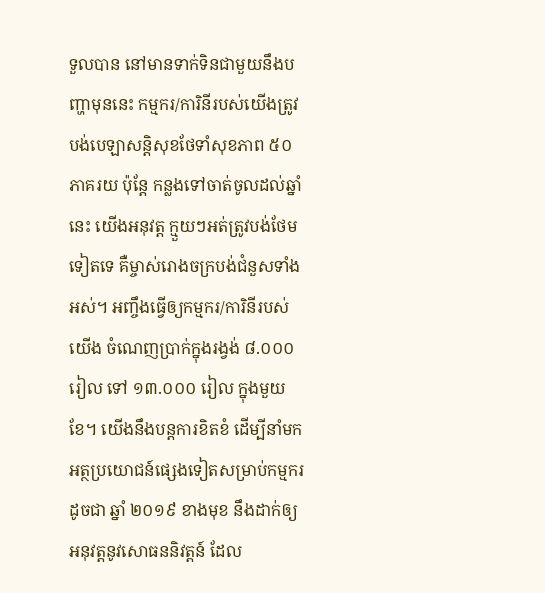ទួលបាន នៅមានទាក់ទិនជាមួយនឹងបញ្ហាមុននេះ កម្មករ/ការិនីរបស់យើងត្រូវបង់បេឡាសន្តិសុខថែទាំសុខភាព ៥០ ភាគរយ ប៉ុន្តែ កន្លងទៅចាត់ចូលដល់ឆ្នាំនេះ យើងអនុវត្ត ក្មួយៗអត់ត្រូវបង់ថែមទៀតទេ គឺម្ចាស់រោងចក្របង់ជំនួសទាំងអស់។ អញ្ចឹងធ្វើឲ្យកម្មករ/ការិនីរបស់យើង ចំណេញប្រាក់ក្នុងរង្វង់ ៨.០០០ រៀល ទៅ ១៣.០០០ រៀល ក្នុងមួយខែ។ យើងនឹងបន្តការខិតខំ ដើម្បីនាំមកអត្ថប្រយោជន៍ផ្សេងទៀតសម្រាប់កម្មករ ដូចជា ឆ្នាំ ២០១៩ ខាងមុខ នឹងដាក់ឲ្យអនុវត្តនូវសោធននិវត្តន៍ ដែល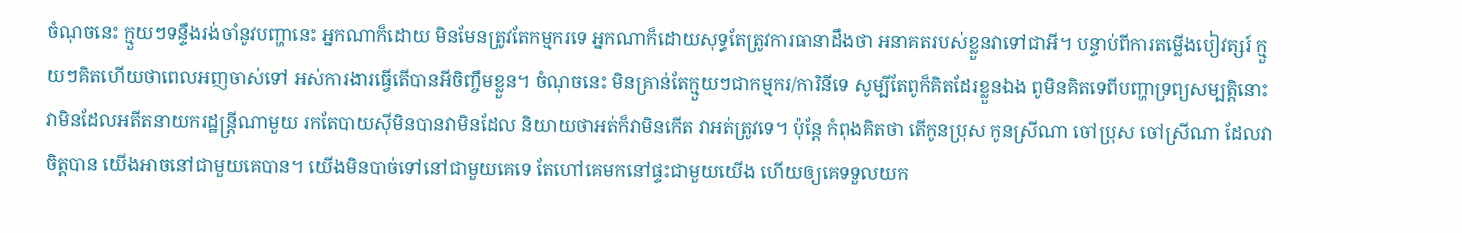ចំណុចនេះ ក្មួយៗទន្ទឹងរង់ចាំនូវបញ្ហានេះ អ្នកណាក៏ដោយ មិនមែនត្រូវតែកម្មករទេ អ្នកណាក៏ដោយសុទ្ធតែត្រូវការធានាដឹងថា អនាគតរបស់ខ្លួនវាទៅជាអី។ បន្ទាប់ពីការតម្លើងបៀវត្សរ៍ ក្មួយៗគិតហើយថាពេលអញចាស់ទៅ អស់ការងារធ្វើតើបានអីចិញ្ចឹមខ្លួន។ ចំណុចនេះ មិនគ្រាន់តែក្មួយៗជាកម្មករ/ការិនីទេ សូម្បីតែពូក៏គិតដែរខ្លួនឯង ពូមិនគិតទេពីបញ្ហាទ្រព្យសម្បត្តិនោះ វាមិនដែលអតីតនាយករដ្ឋន្រ្តីណាមួយ រកតែបាយស៊ីមិនបានវាមិនដែល និយាយថាអត់ក៏វាមិនកើត វាអត់ត្រូវទេ។ ប៉ុន្តែ កំពុងគិតថា តើកូនប្រុស កូនស្រីណា ចៅប្រុស ចៅស្រីណា ដែលវាចិត្តបាន យើងអាចនៅជាមួយគេបាន។ យើងមិនបាច់ទៅនៅជាមួយគេទេ តែហៅគេមកនៅផ្ទះជាមួយយើង ហើយឲ្យគេទទួលយក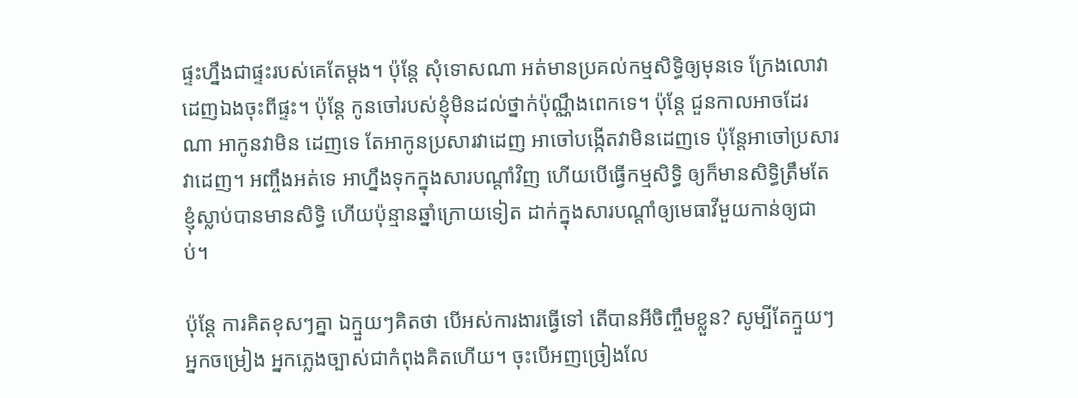ផ្ទះហ្នឹងជាផ្ទះរបស់គេតែម្តង។ ប៉ុន្តែ សុំទោសណា អត់មានប្រគល់កម្មសិទ្ធិឲ្យមុនទេ ក្រែងលោវាដេញឯងចុះពីផ្ទះ។ ប៉ុន្តែ កូនចៅរបស់ខ្ញុំមិនដល់ថ្នាក់ប៉ុណ្ណឹងពេកទេ។ ប៉ុន្តែ ជួនកាលអាចដែរណា អាកូនវាមិន ដេញទេ តែអាកូនប្រសារវាដេញ អាចៅបង្កើតវាមិនដេញទេ ប៉ុន្តែអាចៅប្រសារវាដេញ។ អញ្ចឹងអត់ទេ អាហ្នឹងទុកក្នុងសារបណ្តាំវិញ ហើយបើធ្វើកម្មសិទ្ធិ ឲ្យក៏មានសិទ្ធិត្រឹមតែខ្ញុំស្លាប់បានមានសិទ្ធិ ហើយប៉ុន្មានឆ្នាំក្រោយទៀត ដាក់ក្នុងសារបណ្តាំឲ្យមេធាវីមួយកាន់ឲ្យជាប់។

ប៉ុន្តែ ការគិតខុសៗគ្នា ឯក្មួយៗគិតថា បើអស់ការងារធ្វើទៅ តើបានអីចិញ្ចឹមខ្លួន? សូម្បីតែក្មួយៗអ្នកចម្រៀង អ្នកភ្លេងច្បាស់ជាកំពុងគិតហើយ។ ចុះបើអញច្រៀងលែ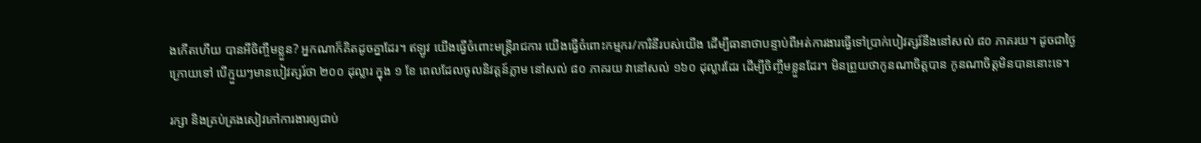ងកើតហើយ បានអីចិញ្ចឹមខ្លួន? អ្នកណាក៏គិតដូចគ្នាដែរ។ ឥឡូវ យើងធ្វើចំពោះមន្រ្តីរាជការ យើងធ្វើចំពោះកម្មករ/ការិនីរបស់យើង ដើម្បីធានាថាបន្ទាប់ពីអត់ការងារធ្វើទៅប្រាក់បៀវត្សរ៍នឹងនៅសល់ ៨០ ភាគរយ។ ដូចជាថ្ងៃក្រោយទៅ បើក្មួយៗមានបៀវត្សរ៍ថា ២០០ ដុល្លារ ក្នុង ១ ខែ ពេលដែលចូលនិវត្តន៍ភ្លាម នៅសល់ ៨០ ភាគរយ វានៅសល់ ១៦០ ដុល្លារដែរ ដើម្បីចិញ្ចឹមខ្លួនដែរ។ មិនព្រួយថាកូនណាចិត្តបាន កូនណាចិត្តមិនបាននោះទេ។

រក្សា និងគ្រប់គ្រងសៀវភៅការងារឲ្យជាប់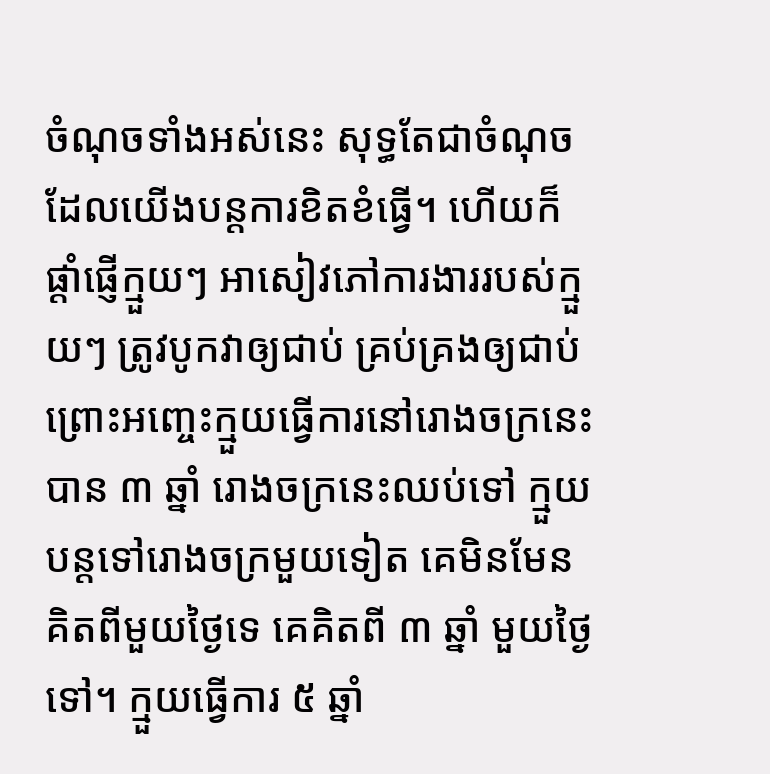ចំណុចទាំងអស់នេះ សុទ្ធតែជាចំណុចដែលយើងបន្តការខិតខំធ្វើ។ ហើយក៏ផ្តាំផ្ញើក្មួយៗ អាសៀវភៅការងាររបស់ក្មួយៗ ត្រូវបូកវាឲ្យជាប់ គ្រប់គ្រងឲ្យជាប់ ព្រោះអញ្ចេះក្មួយធ្វើការនៅរោងចក្រនេះ បាន ៣ ឆ្នាំ រោងចក្រនេះឈប់ទៅ ក្មួយបន្តទៅរោងចក្រមួយទៀត គេមិនមែនគិតពីមួយថ្ងៃទេ គេគិតពី ៣ ឆ្នាំ មួយថ្ងៃ ទៅ។ ក្មួយធ្វើការ ៥ ឆ្នាំ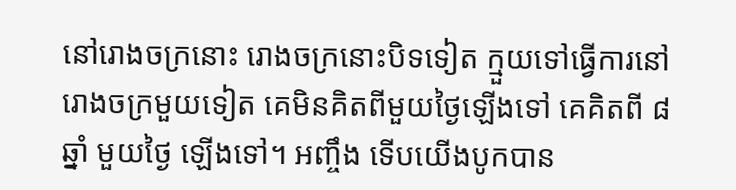នៅរោងចក្រនោះ រោងចក្រនោះបិទទៀត ក្មួយទៅធ្វើការនៅរោងចក្រមួយទៀត គេមិនគិតពីមួយថ្ងៃឡើងទៅ គេគិតពី ៨ ឆ្នាំ មួយថ្ងៃ ឡើងទៅ។ អញ្ចឹង ទើបយើងបូកបាន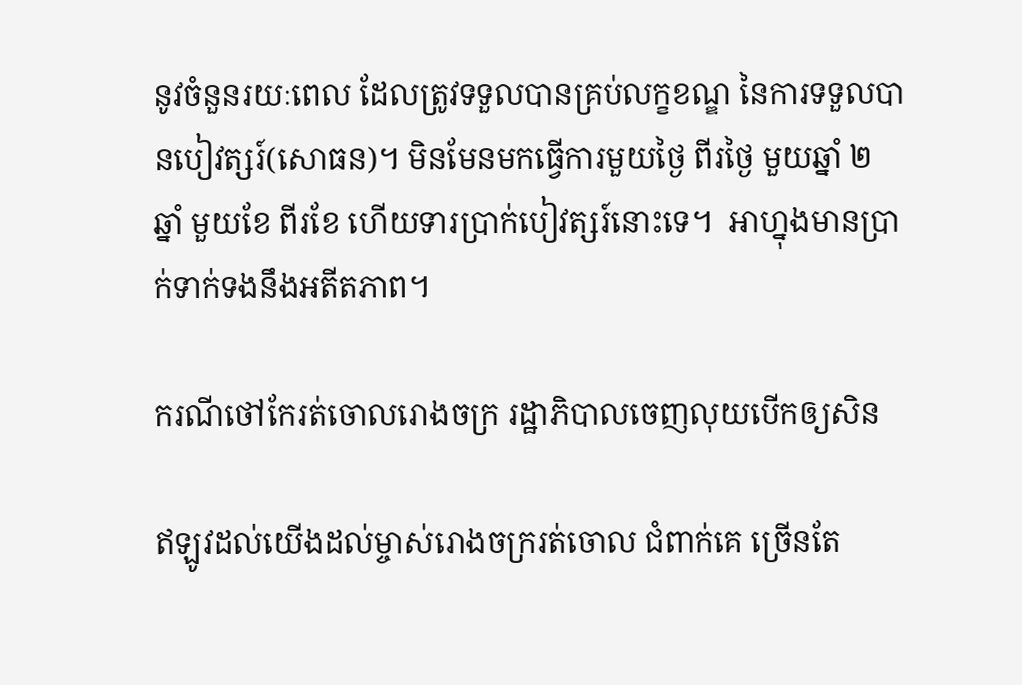នូវចំនួនរយៈពេល ដែលត្រូវទទួលបានគ្រប់លក្ខខណ្ឌ នៃការទទួលបានបៀវត្សរ៍(សោធន)។ មិនមែនមកធ្វើការមួយថ្ងៃ ពីរថ្ងៃ មួយឆ្នាំ ២ ឆ្នាំ មួយខែ ពីរខែ ហើយទារប្រាក់បៀវត្សរ៍នោះទេ។  អាហ្នុងមានប្រាក់ទាក់ទងនឹងអតីតភាព។

ករណីថៅកែរត់ចោលរោងចក្រ រដ្ឋាភិបាលចេញលុយបើកឲ្យសិន

ឥឡូវដល់យើងដល់ម្ចាស់រោងចក្ររត់ចោល ជំពាក់គេ ច្រើនតែ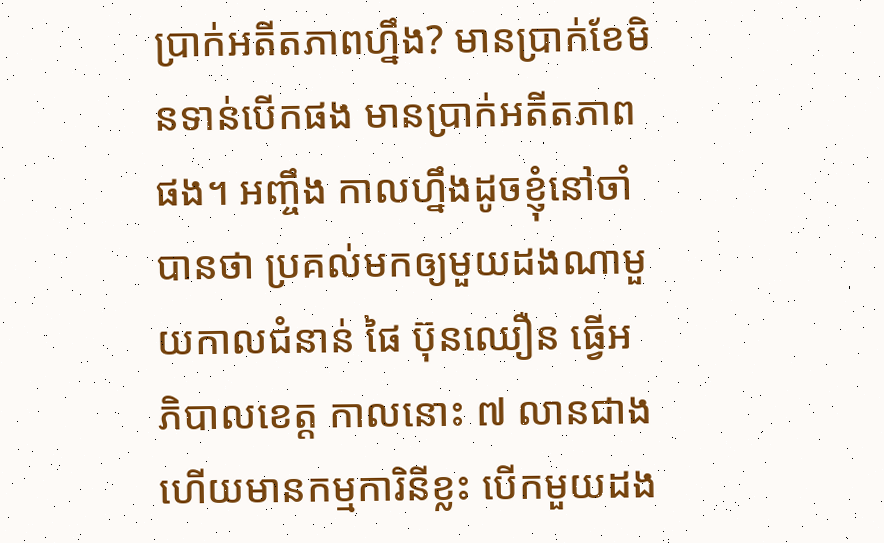ប្រាក់អតីតភាពហ្នឹង? មានប្រាក់ខែមិនទាន់បើកផង មានប្រាក់អតីតភាពផង។ អញ្ចឹង កាលហ្នឹងដូចខ្ញុំនៅចាំបានថា ប្រគល់មកឲ្យមួយដងណាមួយកាលជំនាន់ ផៃ ប៊ុនឈឿន ធ្វើអភិបាលខេត្ត កាលនោះ ៧ លានជាង ហើយមានកម្មការិនីខ្លះ បើកមួយដង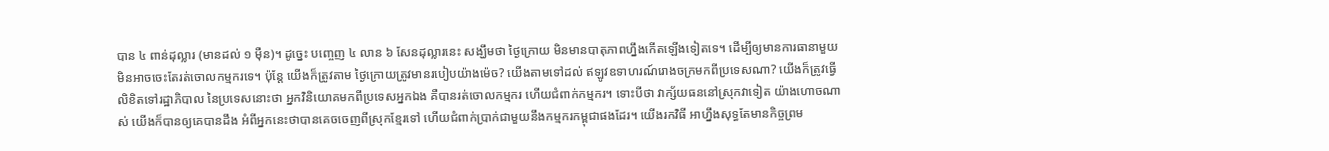បាន ៤ ពាន់ដុល្លារ (មានដល់ ១ ម៉ឺន)។ ដូច្នេះ បញ្ចេញ ៤ លាន ៦ សែនដុល្លារនេះ សង្ឃឹមថា ថ្ងៃក្រោយ មិនមានបាតុភាពហ្នឹងកើតឡើងទៀតទេ។ ដើម្បីឲ្យមានការធានាមួយ មិនអាចចេះតែរត់ចោលកម្មករទេ។ ប៉ុន្តែ យើងក៏ត្រូវតាម ថ្ងៃក្រោយត្រូវមានរបៀបយ៉ាងម៉េច? យើងតាមទៅដល់ ឥឡូវឧទាហរណ៍រោងចក្រមកពីប្រទេសណា? យើងក៏ត្រូវធ្វើលិខិតទៅរដ្ឋាភិបាល នៃប្រទេសនោះថា អ្នកវិនិយោគមកពីប្រទេសអ្នកឯង គឺបានរត់ចោលកម្មករ ហើយជំពាក់កម្មករ។ ទោះបីថា វាក្ស័យធននៅស្រុកវាទៀត យ៉ាងហោចណាស់ យើងក៏បានឲ្យគេបានដឹង អំពីអ្នកនេះថាបានគេចចេញពីស្រុកខ្មែរទៅ ហើយជំពាក់ប្រាក់ជាមួយនឹងកម្មករកម្ពុជាផងដែរ។ យើងរកវិធី អាហ្នឹងសុទ្ធតែមានកិច្ចព្រម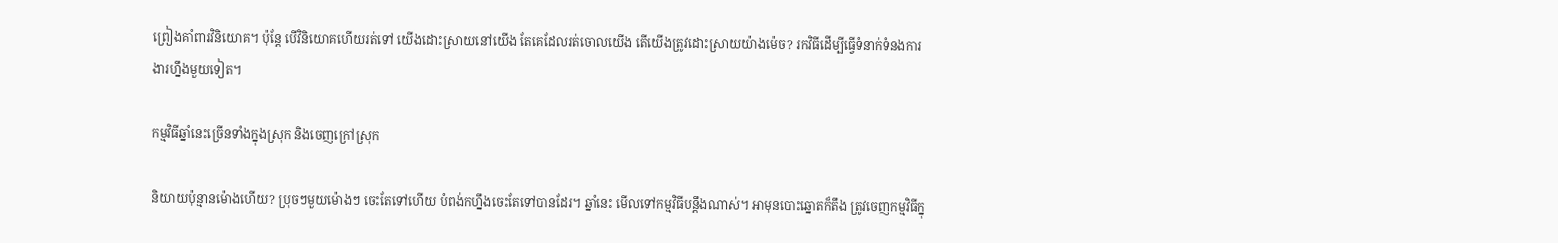ព្រៀងគាំពារវិនិយោគ។ ប៉ុន្តែ បើវិនិយោគហើយរត់ទៅ យើងដោះស្រាយនៅយើង តែគេដែលរត់ចោលយើង តើយើងត្រូវដោះស្រាយយ៉ាងម៉េច? រកវិធីដើម្បីធ្វើទំនាក់ទំនងការងារហ្នឹងមួយទៀត។

កម្មវិធីឆ្នាំនេះច្រើនទាំងក្នុងស្រុក និងចេញក្រៅស្រុក

និយាយប៉ុន្មានម៉ោងហើយ? ប្រុចៗមួយម៉ោងៗ ចេះតែទៅហើយ បំពង់កហ្នឹងចេះតែទៅបានដែរ។ ឆ្នាំនេះ មើលទៅកម្មវិធីបន្តឹងណាស់។ អាមុនបោះឆ្នោតក៏តឹង ត្រូវចេញកម្មវិធីក្នុ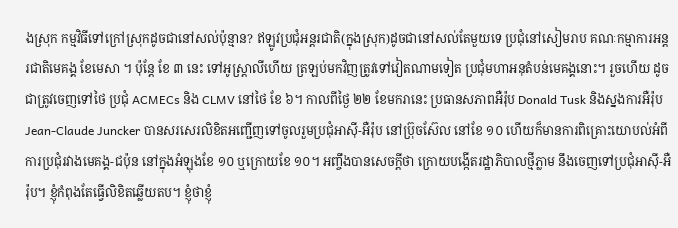ងស្រុក កម្មវិធីទៅក្រៅស្រុកដូចជានៅសល់ប៉ុន្មាន? ឥឡូវប្រជុំអន្តរជាតិ(ក្នុងស្រុក)ដូចជានៅសល់តែមួយទេ ប្រជុំនៅសៀមរាប គណៈកម្មាការអន្តរជាតិមេគង្គ ខែមេសា ។ ប៉ុន្តែ ខែ ៣ នេះ ទៅអូស្រ្តាលីហើយ ត្រឡប់មកវិញត្រូវទៅវៀតណាមទៀត ប្រជុំមហាអនុតំបន់មេគង្គនោះ។ រួចហើយ ដូចជាត្រូវចេញទៅថៃ ប្រជុំ ACMECs និង CLMV នៅថៃ ខែ ៦។ កាលពីថ្ងៃ ២២ ខែមករានេះ ប្រធានសភាពអឺរ៉ុប Donald Tusk និងស្នងការអឺរ៉ុប Jean-Claude Juncker បានសរសេរលិខិតអញ្ជើញទៅចូលរួមប្រជុំអាស៊ី-អឺរ៉ុប នៅប្រ៊ុចស៊ែល នៅខែ ១០ ហើយក៏មានការពិគ្រោះយោបល់អំពីការប្រជុំរវាងមេគង្គ-ជប៉ុន នៅក្នុងអំឡុងខែ ១០ ឬក្រោយខែ ១០។ អញ្ចឹងបានសេចក្តីថា ក្រោយបង្កើតរដ្ឋាភិបាលថ្មីភ្លាម នឹងចេញទៅប្រជុំអាស៊ី-អឺរ៉ុប។ ខ្ញុំកំពុងតែធ្វើលិខិតឆ្លើយតប។ ខ្ញុំថាខ្ញុំ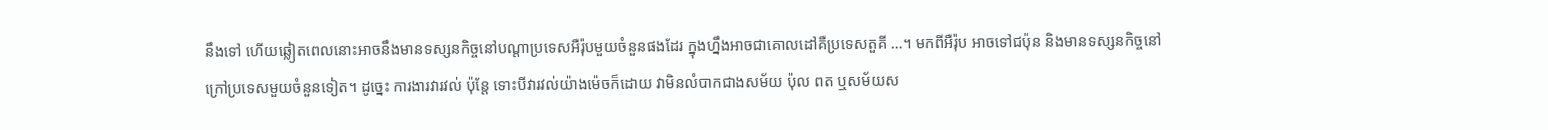នឹងទៅ ហើយឆ្លៀតពេលនោះអាចនឹងមានទស្សនកិច្ចនៅបណ្តាប្រទេសអឺរ៉ុបមួយចំនួនផងដែរ ក្នុងហ្នឹងអាចជាគោលដៅគឺប្រទេសតួគី …។ មកពីអឺរ៉ុប អាចទៅជប៉ុន និងមានទស្សនកិច្ចនៅក្រៅប្រទេសមួយចំនួនទៀត។ ដូច្នេះ ការងារវារវល់ ប៉ុន្តែ ទោះបីវារវល់យ៉ាងម៉េចក៏ដោយ វាមិនលំបាកជាងសម័យ ប៉ុល ពត ឬសម័យស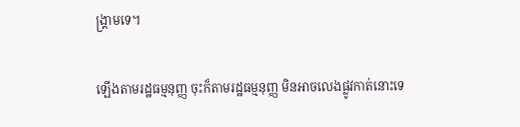ង្គ្រាមទេ។

ឡើងតាមរដ្ឋធម្មនុញ្ញ ចុះក៏តាមរដ្ឋធម្មនុញ្ញ មិនអាចលេងផ្លូវកាត់នោះទេ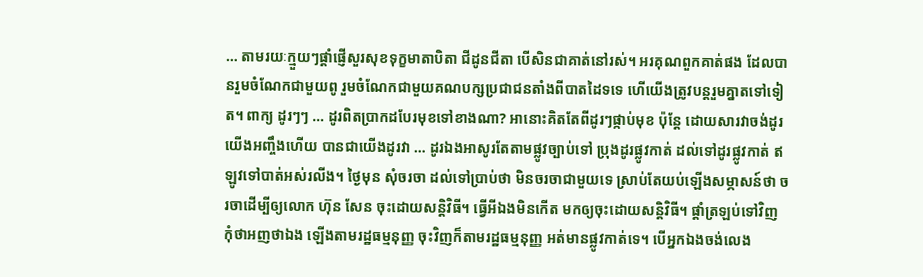… តាមរយៈក្មួយៗផ្តាំផ្ញើសួរសុខទុក្ខមាតាបិតា ជីដូនជីតា បើសិនជាគាត់នៅរស់។ អរគុណពួកគាត់ផង ដែលបានរួមចំណែកជាមួយពូ រួមចំណែកជាមួយគណបក្សប្រជាជនតាំងពីបាតដៃទទេ ហើយើងត្រូវបន្តរួមគ្នាតទៅទៀត។ ពាក្យ ដូរៗៗ … ដូរពិតប្រាកដបែរមុខទៅខាងណា? អានោះគិតតែពីដូរៗផ្កាប់មុខ ប៉ុន្តែ ដោយសារវាចង់ដូរយើងអញ្ចឹងហើយ បានជាយើងដូរវា … ដូរឯងអាសូរតែតាមផ្លូវច្បាប់ទៅ ប្រុងដូរផ្លូវកាត់ ដល់ទៅដូរផ្លូវកាត់ ឥឡូវទៅបាត់អស់រលីង។ ថ្ងៃមុន សុំចរចា ដល់ទៅប្រាប់ថា មិនចរចាជាមួយទេ ស្រាប់តែយប់ឡើងសម្ភាសន៍ថា ចរចាដើម្បីឲ្យលោក ហ៊ុន សែន ចុះដោយសន្តិវិធី។ ធ្វើអីឯងមិនកើត មកឲ្យចុះដោយសន្តិវិធី។ ផ្តាំត្រឡប់ទៅវិញ កុំថាអញថាឯង ឡើងតាមរដ្ឋធម្មនុញ្ញ ចុះវិញក៏តាមរដ្ឋធម្មនុញ្ញ អត់មានផ្លូវកាត់ទេ។ បើអ្នកឯងចង់លេង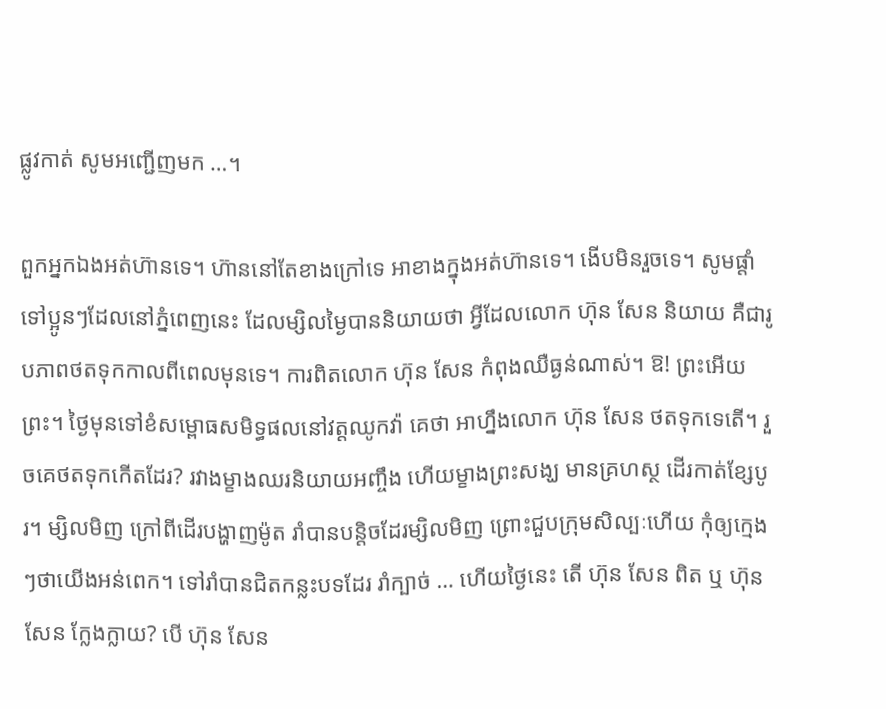ផ្លូវកាត់ សូមអញ្ជើញមក …។

ពួកអ្នកឯងអត់ហ៊ានទេ។ ហ៊ាននៅតែខាងក្រៅទេ អាខាងក្នុងអត់ហ៊ានទេ។ ងើបមិនរួចទេ។ សូមផ្តាំទៅប្អូនៗដែលនៅភ្នំពេញនេះ ដែលម្សិលម្ងៃបាននិយាយថា អ្វីដែលលោក ហ៊ុន សែន និយាយ គឺជារូបភាពថតទុកកាលពីពេលមុនទេ។ ការពិតលោក ហ៊ុន សែន កំពុងឈឺធ្ងន់ណាស់។ ឱ! ព្រះអើយព្រះ។ ថ្ងៃមុនទៅខំសម្ពោធសមិទ្ធផលនៅវត្តឈូកវ៉ា គេថា អាហ្នឹងលោក ហ៊ុន សែន ថតទុកទេតើ។ រួចគេថតទុកកើតដែរ? រវាងម្ខាងឈរនិយាយអញ្ចឹង ហើយម្ខាងព្រះសង្ឃ មានគ្រហស្ថ ដើរកាត់ខ្សែបូរ។ ម្សិលមិញ ក្រៅពីដើរបង្ហាញម៉ូត រាំបានបន្តិចដែរម្សិលមិញ ព្រោះជួបក្រុមសិល្បៈហើយ កុំឲ្យក្មេងៗថាយើងអន់ពេក។ ទៅរាំបានជិតកន្លះបទដែរ រាំក្បាច់ … ហើយថ្ងៃនេះ តើ ហ៊ុន សែន ពិត ឬ ហ៊ុន សែន ក្លែងក្លាយ? បើ ហ៊ុន សែន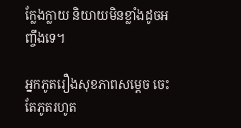ក្លែងក្លាយ និយាយមិនខ្លាំងដូចអញ្ចឹងទេ។

អ្នកភូតរឿងសុខភាពសម្តេច ចេះតែភូតរហូត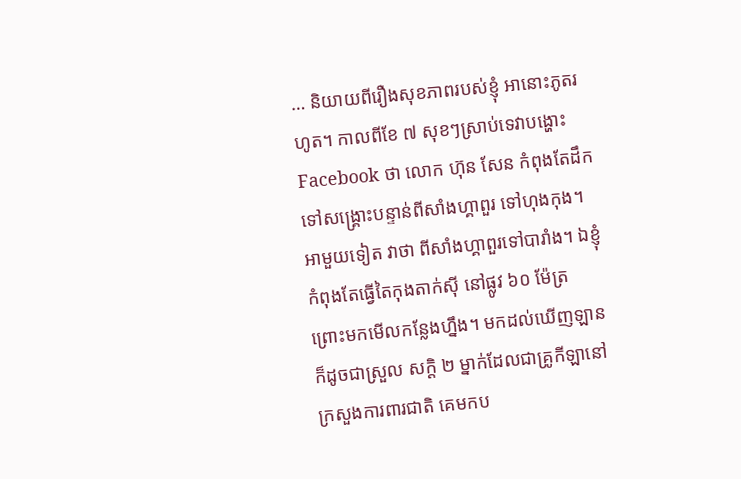… និយាយពីរឿងសុខភាពរបស់ខ្ញុំ អានោះភូតរហូត។ កាលពីខែ ៧ សុខៗស្រាប់ទេវាបង្ហោះ Facebook ថា លោក ហ៊ុន សែន កំពុងតែដឹកទៅសង្គ្រោះបន្ទាន់ពីសាំងហ្គាពួរ ទៅហុងកុង។ អាមួយទៀត វាថា ពីសាំងហ្គាពួរទៅបារាំង។ ឯខ្ញុំកំពុងតែធ្វើតៃកុងតាក់ស៊ី នៅផ្លូវ ៦០ ម៉ែត្រ ព្រោះមកមើលកន្លែងហ្នឹង។ មកដល់ឃើញឡាន ក៏ដូចជាស្រួល សក្តិ ២ ម្នាក់ដែលជាគ្រូកីឡានៅក្រសួងការពារជាតិ គេមកប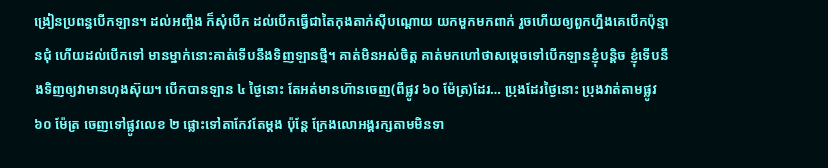ង្រៀនប្រពន្ធបើកឡាន។ ដល់អញ្ចឹង ក៏សុំបើក ដល់បើកធ្វើជាតៃកុងតាក់ស៊ីបណ្តោយ យកមួកមកពាក់ រួចហើយឲ្យពួកហ្នឹងគេបើកប៉ុន្មានជុំ ហើយដល់បើកទៅ មានម្នាក់នោះគាត់ទើបនឹងទិញឡានថ្មី។ គាត់មិនអស់ចិត្ត គាត់មកហៅថាសម្តេចទៅបើកឡានខ្ញុំបន្តិច ខ្ញុំទើបនឹងទិញឲ្យវាមានហុងស៊ុយ។ បើកបានឡាន ៤ ថ្ងៃនោះ តែអត់មានហ៊ានចេញ(ពីផ្លូវ ៦០ ម៉ែត្រ)ដែរ… ប្រុងដែរថ្ងៃនោះ ប្រុងវាត់តាមផ្លូវ ៦០ ម៉ែត្រ ចេញទៅផ្លូវលេខ ២ ផ្លោះទៅតាកែវតែម្តង ប៉ុន្តែ ក្រែងលោអង្គរក្សតាមមិនទា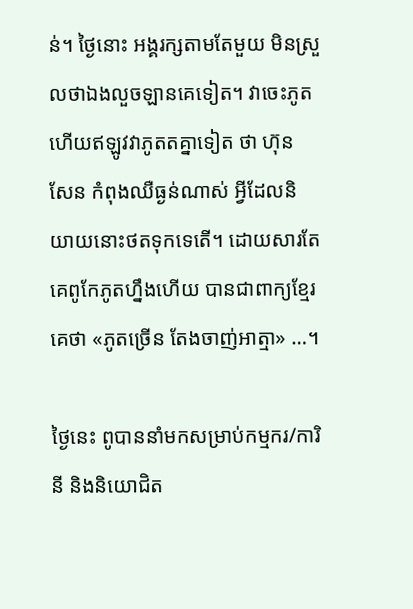ន់។ ថ្ងៃនោះ អង្គរក្សតាមតែមួយ មិនស្រួលថាឯងលួចឡានគេទៀត។ វាចេះភូត ហើយឥឡូវវាភូតតគ្នាទៀត ថា ហ៊ុន សែន កំពុងឈឺធ្ងន់ណាស់ អ្វីដែលនិយាយនោះថតទុកទេតើ។ ដោយសារតែគេពូកែភូតហ្នឹងហើយ បានជាពាក្យខ្មែរគេថា «ភូតច្រើន តែងចាញ់អាត្មា» …។

ថ្ងៃនេះ ពូបាននាំមកសម្រាប់កម្មករ/ការិនី និងនិយោជិត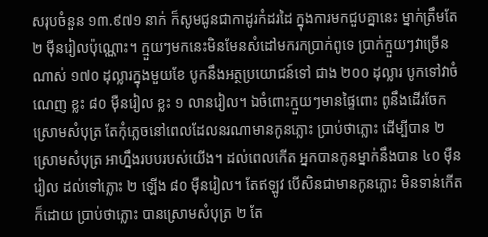សរុបចំនួន ១៣.៩៧១ នាក់ ក៏សូមជូនជាកាដូរកំដរដៃ ក្នុងការមកជួបគ្នានេះ ម្នាក់ត្រឹមតែ ២ ម៉ឺនរៀលប៉ុណ្ណោះ។ ក្មួយៗមកនេះមិនមែនសំដៅមករកប្រាក់ពូទេ ប្រាក់ក្មួយៗវាច្រើនណាស់ ១៧០ ដុល្លារក្នុងមួយខែ បូកនឹងអត្ថប្រយោជន៍ទៅ ជាង ២០០ ដុល្លារ បូកទៅវាចំណេញ ខ្លះ ៨០ ម៉ឺនរៀល ខ្លះ ១ លានរៀល។ ឯចំពោះក្មួយៗមានផ្ទៃពោះ ពូនឹងដើរចែកស្រោមសំបុត្រ តែកុំភ្លេចនៅពេលដែលនរណាមានកូនភ្លោះ ប្រាប់ថាភ្លោះ ដើម្បីបាន ២ ស្រោមសំបុត្រ អាហ្នឹងរបបរបស់យើង។ ដល់ពេលកើត អ្នកបានកូនម្នាក់នឹងបាន ៤០ ម៉ឺនរៀល ដល់ទៅភ្លោះ ២ ឡើង ៨០ ម៉ឺនរៀល។ តែឥឡូវ បើសិនជាមានកូនភ្លោះ មិនទាន់កើតក៏ដោយ ប្រាប់ថាភ្លោះ បានស្រោមសំបុត្រ ២ តែ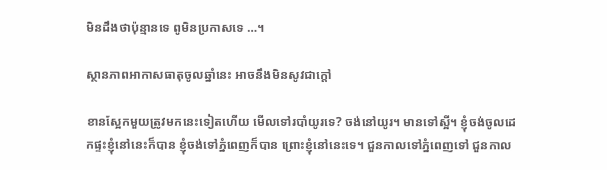មិនដឹងថាប៉ុន្មានទេ ពូមិនប្រកាសទេ …។

ស្ថានភាពអាកាសធាតុចូលឆ្នាំនេះ អាចនឹងមិនសូវជាក្តៅ

ខានស្អែកមួយត្រូវមកនេះទៀតហើយ មើលទៅរបាំយូរទេ? ចង់នៅយូរ។ មានទៅស្អី។ ខ្ញុំចង់ចូលដេកផ្ទះខ្ញុំនៅនេះក៏បាន ខ្ញុំចង់ទៅភ្នំពេញក៏បាន ព្រោះខ្ញុំនៅនេះទេ។ ជួនកាលទៅភ្នំពេញទៅ ជួនកាល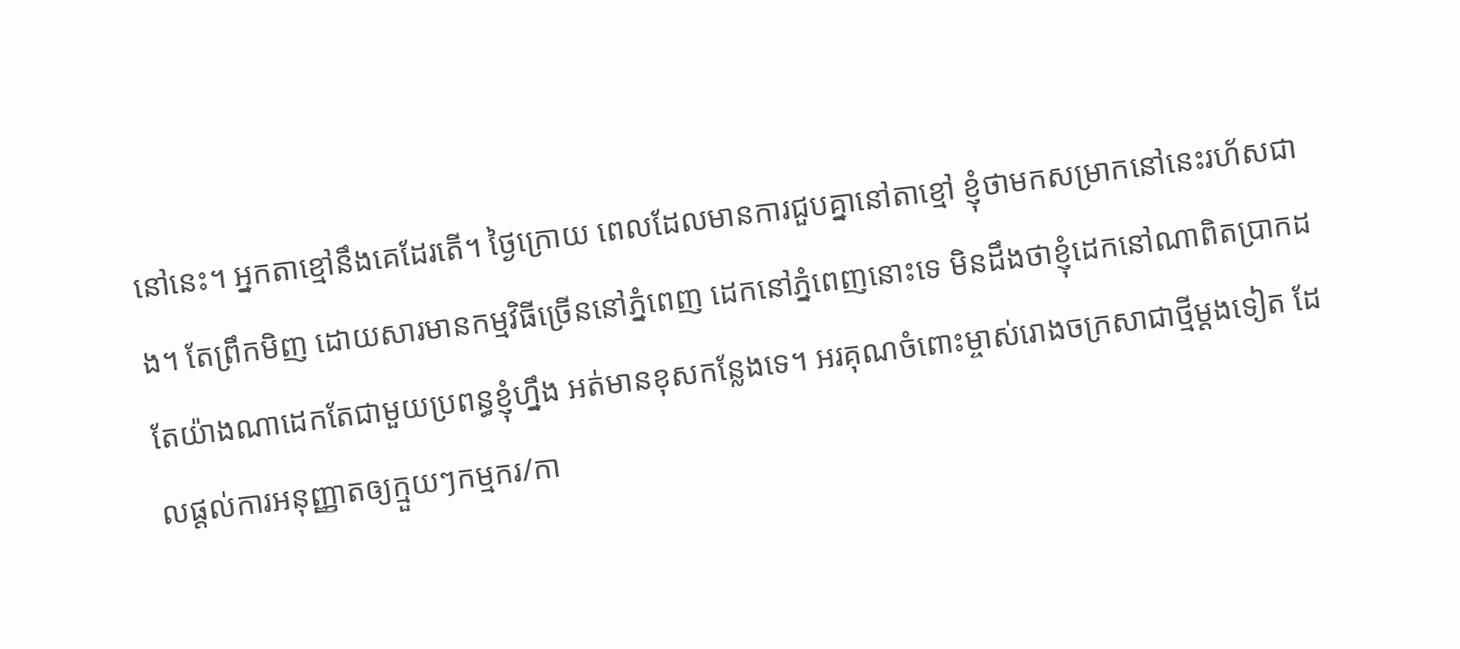នៅនេះ។ អ្នកតាខ្មៅនឹងគេដែរតើ។ ថ្ងៃក្រោយ ពេលដែលមានការជួបគ្នានៅតាខ្មៅ ខ្ញុំថាមកសម្រាកនៅនេះរហ័សជាង។ តែព្រឹកមិញ ដោយសារមានកម្មវិធីច្រើននៅភ្នំពេញ ដេកនៅភ្នំពេញនោះទេ មិនដឹងថាខ្ញុំដេកនៅណាពិតប្រាកដ តែយ៉ាងណាដេកតែជាមួយប្រពន្ធខ្ញុំហ្នឹង អត់មានខុសកន្លែងទេ។ អរគុណចំពោះម្ចាស់រោងចក្រសាជាថ្មីម្តងទៀត ដែលផ្តល់ការអនុញ្ញាតឲ្យក្មួយៗកម្មករ/កា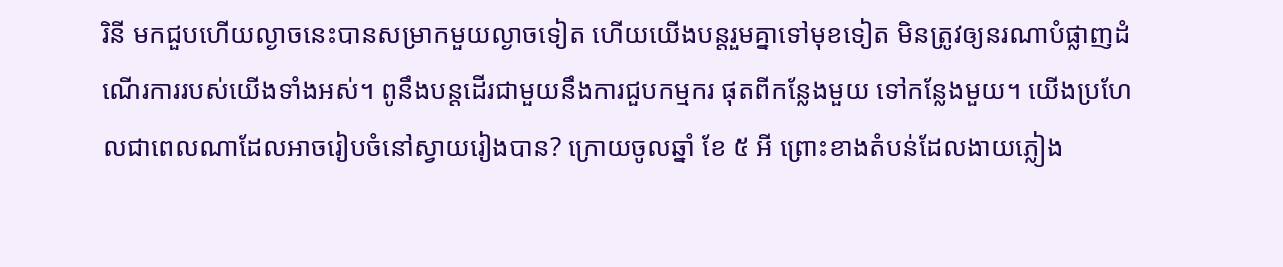រិនី មកជួបហើយល្ងាចនេះបានសម្រាកមួយល្ងាចទៀត ហើយយើងបន្តរួមគ្នាទៅមុខទៀត មិនត្រូវឲ្យនរណាបំផ្លាញដំណើរការរបស់យើងទាំងអស់។ ពូនឹងបន្តដើរជាមួយនឹងការជួបកម្មករ ផុតពីកន្លែងមួយ ទៅកន្លែងមួយ។ យើងប្រហែលជាពេលណាដែលអាចរៀបចំនៅស្វាយរៀងបាន? ក្រោយចូលឆ្នាំ ខែ ៥ អី ព្រោះខាងតំបន់ដែលងាយភ្លៀង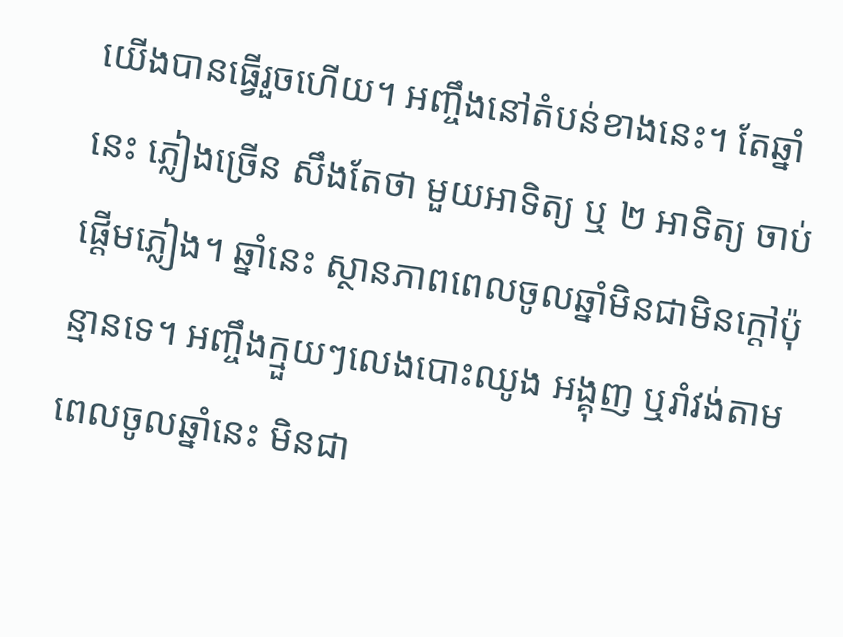យើងបានធ្វើរួចហើយ។ អញ្ចឹងនៅតំបន់ខាងនេះ។ តែឆ្នាំនេះ ភ្លៀងច្រើន សឹងតែថា មួយអាទិត្យ ឬ ២ អាទិត្យ ចាប់ផ្តើមភ្លៀង។ ឆ្នាំនេះ ស្ថានភាពពេលចូលឆ្នាំមិនជាមិនក្តៅប៉ុន្មានទេ។ អញ្ចឹងក្មួយៗលេងបោះឈូង អង្គុញ ឬរាំវង់តាមពេលចូលឆ្នាំនេះ មិនជា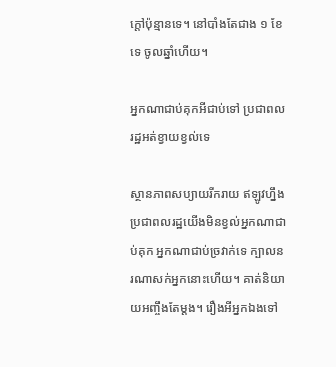ក្តៅប៉ុន្មានទេ។ នៅបាំងតែជាង ១ ខែទេ ចូលឆ្នាំហើយ។

អ្នកណាជាប់គុកអីជាប់ទៅ ប្រជាពលរដ្ឋអត់ខ្វាយខ្វល់ទេ

ស្ថានភាពសប្យាយរីករាយ ឥឡូវហ្នឹងប្រជាពលរដ្ឋយើងមិនខ្វល់អ្នកណាជាប់គុក អ្នកណាជាប់ច្រវាក់ទេ ក្បាលនរណាសក់អ្នកនោះហើយ។ គាត់និយាយអញ្ចឹងតែម្តង។ រឿងអីអ្នកឯងទៅ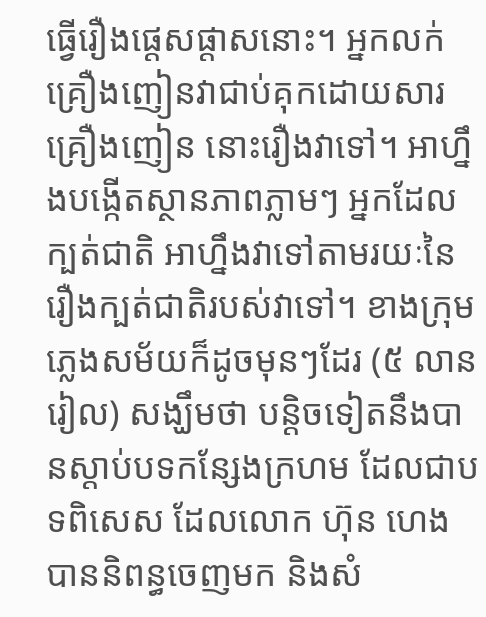ធ្វើរឿងផ្តេសផ្តាសនោះ។ អ្នកលក់គ្រឿងញៀនវាជាប់គុកដោយសារគ្រឿងញៀន នោះរឿងវាទៅ។ អាហ្នឹងបង្កើតស្ថានភាពភ្លាមៗ អ្នកដែលក្បត់ជាតិ អាហ្នឹងវាទៅតាមរយៈនៃរឿងក្បត់ជាតិរបស់វាទៅ។ ខាងក្រុមភ្លេងសម័យក៏ដូចមុនៗដែរ (៥ លានរៀល) សង្ឃឹមថា បន្តិចទៀតនឹងបានស្តាប់បទកន្សែងក្រហម ដែលជាបទពិសេស ដែលលោក ហ៊ុន ហេង បាននិពន្ធចេញមក និងសំ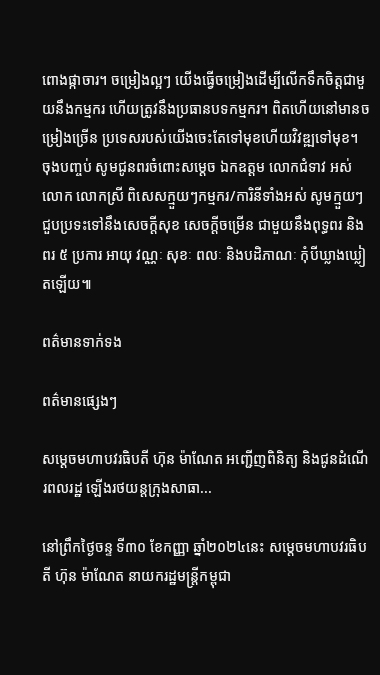ពោងផ្កាចារ។ ចម្រៀងល្អៗ យើងធ្វើចម្រៀងដើម្បីលើកទឹកចិត្តជាមួយនឹងកម្មករ ហើយត្រូវនឹងប្រធានបទកម្មករ។ ពិតហើយនៅមានចម្រៀងច្រើន ប្រទេសរបស់យើងចេះតែទៅមុខហើយវិវឌ្ឍទៅមុខ។ ចុងបញ្ចប់ សូមជូនពរចំពោះសម្តេច ឯកឧត្តម លោកជំទាវ អស់លោក លោកស្រី ពិសេសក្មួយៗកម្មករ/ការិនីទាំងអស់ សូមក្មួយៗជួបប្រទះទៅនឹងសេចក្តីសុខ សេចក្តីចម្រើន ជាមួយនឹងពុទ្ធពរ និងពរ ៥ ប្រការ អាយុ វណ្ណៈ សុខៈ ពលៈ និងបដិភាណៈ កុំបីឃ្លាងឃ្លៀតឡើយ៕

ពត៌មានទាក់ទង

ពត៌មានផ្សេងៗ

សម្តេចមហាបវរធិបតី ហ៊ុន ម៉ាណែត អញ្ជើញពិនិត្យ និងជូនដំណើរពលរដ្ឋ ឡើងរថយន្តក្រុងសាធា...

នៅព្រឹកថ្ងៃចន្ទ ទី៣០ ខែកញ្ញា ឆ្នាំ២០២៤នេះ សម្តេចមហាបវរធិបតី ហ៊ុន ម៉ាណែត នាយករដ្ឋមន្ត្រីកម្ពុជា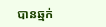បានឆ្មក់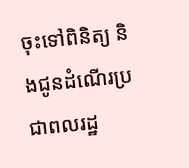ចុះទៅពិនិត្យ និងជូនដំណើរប្រជាពលរដ្ឋ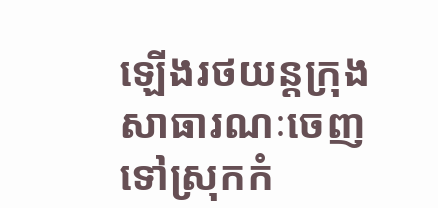ឡើងរថយន្តក្រុងសាធារណៈចេញទៅស្រុកកំ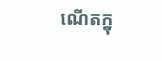ណើតក្នុ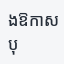ងឱកាសបុ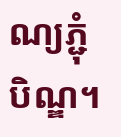ណ្យភ្ជុំបិណ្ឌ។